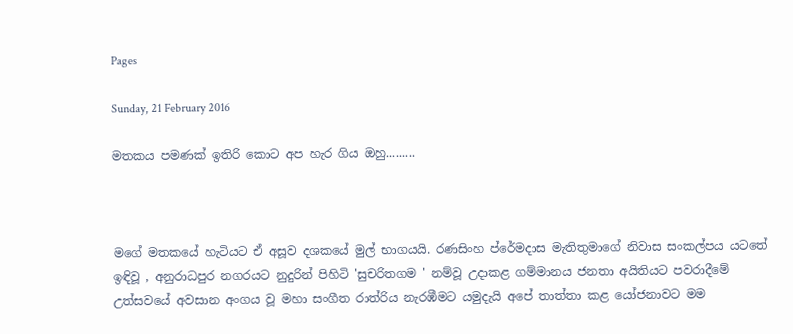Pages

Sunday, 21 February 2016

මතකය පමණක් ඉතිරි කොට අප හැර ගිය ඔහු.........



මගේ මතකයේ හැටියට ඒ අසූව දශකයේ මුල් භාගයයි. රණසිංහ ප්රේමදාස මැතිතුමාගේ නිවාස සංකල්පය යටතේ ඉඳිවූ , අනුරාධපුර නගරයට නුදුරින් පිහිටි 'සුචරිතගම ' නම්වූ උදාකළ ගම්මානය ජනතා අයිතියට පවරාදීමේ උත්සවයේ අවසාන අංගය වූ මහා සංගීත රාත්රිය නැරඹීමට යමුදැයි අපේ තාත්තා කළ යෝජනාවට මම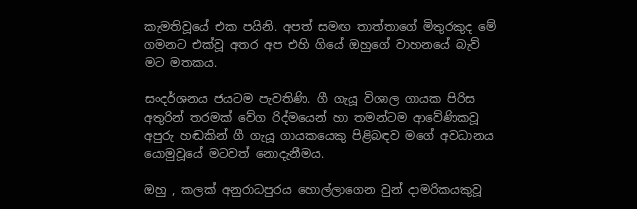කැමතිවූයේ එක පයිනි. අපත් සමඟ තාත්තාගේ මිතුරකුද මේ ගමනට එක්වූ අතර අප එහි ගියේ ඔහුගේ වාහනයේ බැව් මට මතකය.

සංදර්ශනය ජයටම පැවතිණි. ගී ගැයූ විශාල ගායක පිරිස අතුරින් තරමක් වේග රිද්මයෙන් හා තමන්ටම ආවේණිකවූ අපුරු හඬකින් ගී ගැයූ ගායකයෙකු පිළිබඳව මගේ අවධානය යොමුවූයේ මටවත් නොදැනීමය.

ඔහු , කලක් අනුරාධපුරය හොල්ලාගෙන වුන් දාමරිකයකුවූ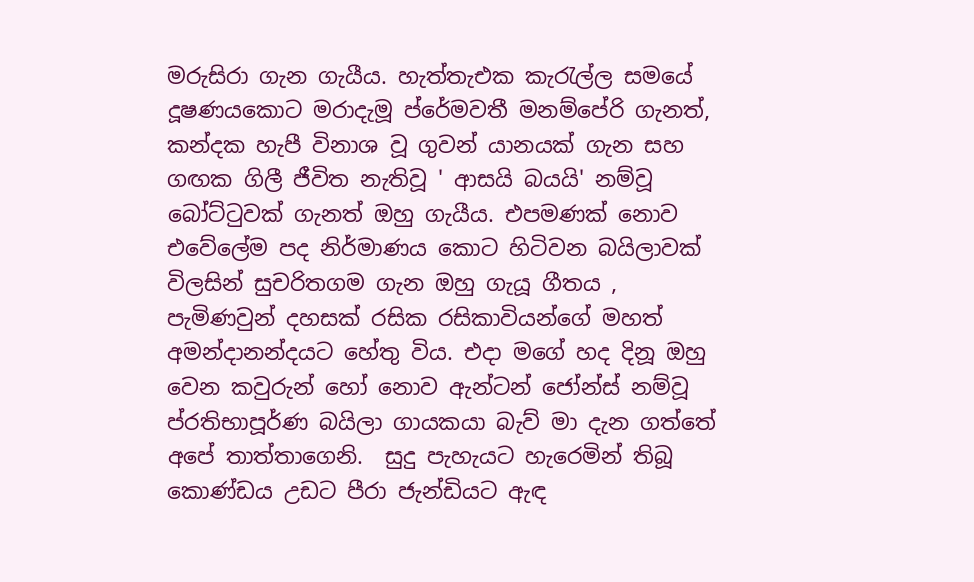මරුසිරා ගැන ගැයීය. හැත්තැඑක කැරැල්ල සමයේ දූෂණයකොට මරාදැමූ ප්රේමවතී මනම්පේරි ගැනත්, කන්දක හැපී විනාශ වූ ගුවන් යානයක් ගැන සහ ගඟක ගිලී ජීවිත නැතිවූ ' ආසයි බයයි' නම්වූ බෝට්ටුවක් ගැනත් ඔහු ගැයීය. එපමණක් නොව එවේලේම පද නිර්මාණය කොට හිටිවන බයිලාවක් විලසින් සුචරිතගම ගැන ඔහු ගැයූ ගීතය , පැමිණවුන් දහසක් රසික රසිකාවියන්ගේ මහත් අමන්දානන්දයට හේතු විය. එදා මගේ හද දිනූ ඔහු වෙන කවුරුන් හෝ නොව ඇන්ටන් ජෝන්ස් නම්වූ ප්රතිභාපූර්ණ බයිලා ගායකයා බැව් මා දැන ගත්තේ අපේ තාත්තාගෙනි.  සුදු පැහැයට හැරෙමින් තිබූ කොණ්ඩය උඩට පීරා ජැන්ඩියට ඇඳ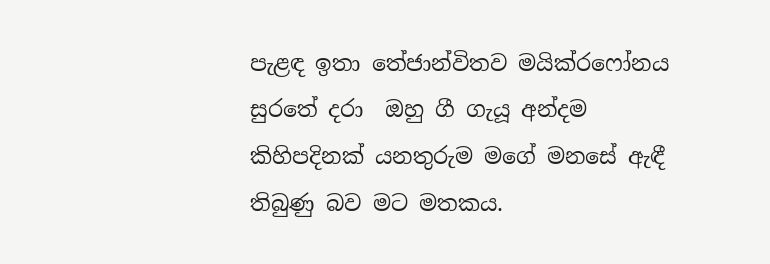පැළඳ ඉතා තේජාන්විතව මයික්රෆෝනය සුරතේ දරා  ඔහු ගී ගැයූ අන්දම කිහිපදිනක් යනතුරුම මගේ මනසේ ඇඳී තිබුණු බව මට මතකය.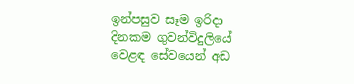ඉන්පසුව සෑම ඉරිදා දිනකම ගුවන්විදුලියේ වෙළඳ සේවයෙන් අඩ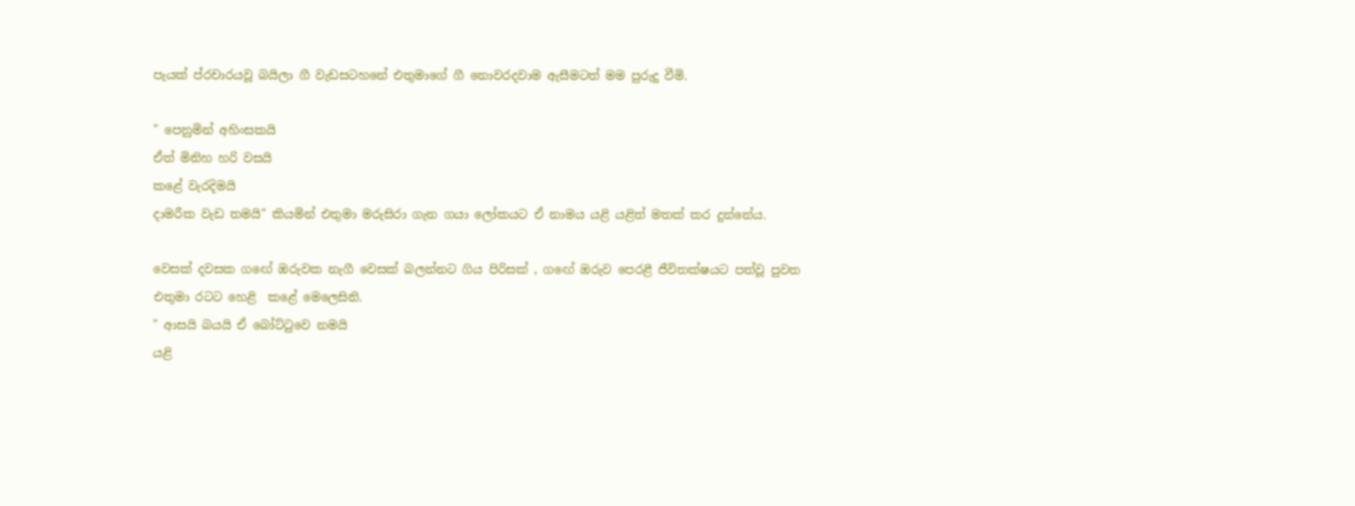පැයක් ප්රචාරයවූ බයිලා ගී වැඩසටහනේ එතුමාගේ ගී නොවරදවාම ඇසීමටත් මම පුරුදු වීමි.

" පෙනුමින් අහිංසකයි
ඒත් මිනිහ හරි වසයි
කළේ වැරදිමයි
දාමරීක වැඩ තමයි" කියමින් එතුමා මරුසිරා ගැන ගයා ලෝකයට ඒ නාමය යළි යළිත් මතක් කර දුන්නේය.

වෙසක් දවසක ගඟේ ඔරුවක නැගී වෙසක් බලන්නට ගිය පිරිසක් , ගඟේ ඔරුව පෙරළී ජීවිතක්ෂයට පත්වූ පුවත එතුමා රටට හෙළි  කළේ මෙලෙසිනි.
" ආසයි බයයි ඒ බෝට්ටුවෙ නමයි
යළි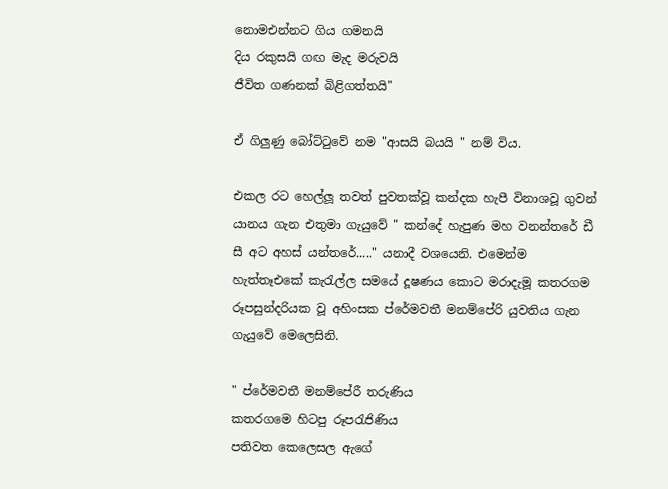නොමඑන්නට ගිය ගමනයි
දිය රකුසයි ගඟ මැද මරුවයි
ජීවිත ගණනක් බිළිගත්තයි"

ඒ ගිලුණු බෝට්ටුවේ නම "ආසයි බයයි " නම් විය.

එකල රට හෙල්ලූ තවත් පුවතක්වූ කන්දක හැපී විනාශවූ ගුවන් යානය ගැන එතුමා ගැයුවේ " කන්දේ හැපුණ මහ වනන්තරේ ඩී සී අට අහස් යන්තරේ....." යනාදී වශයෙනි. එමෙන්ම හැත්තෑඑකේ කැරැල්ල සමයේ දූෂණය කොට මරාදැමූ කතරගම රූපසුන්දරියක වූ අහිංසක ප්රේමවතී මනම්පේරි යුවතිය ගැන ගැයුවේ මෙලෙසිනි.

" ප්රේමවතී මනම්පේරී තරුණිය
කතරගමෙ හිටපු රූපරැජිණිය
පතිවත කෙලෙසල ඇගේ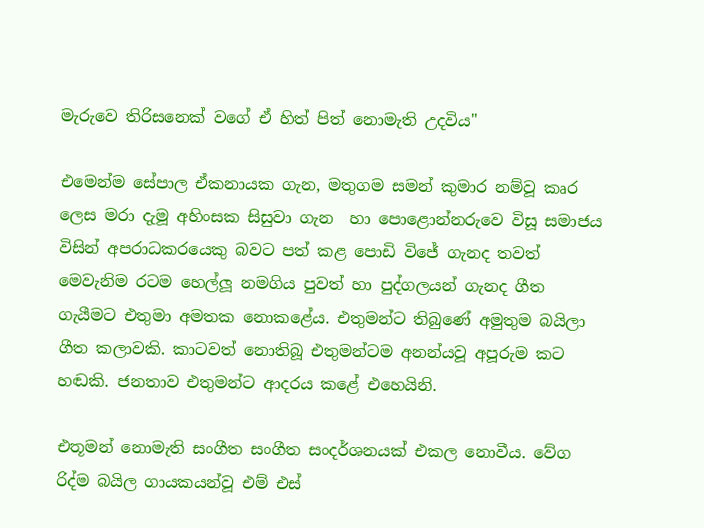මැරුවෙ තිරිසනෙක් වගේ ඒ හිත් පිත් නොමැති උදවිය"

එමෙන්ම සේපාල ඒකනායක ගැන, මතුගම සමන් කුමාර නම්වූ කෘර ලෙස මරා දැමූ අහිංසක සිසුවා ගැන  හා පොළොන්නරුවෙ විසූ සමාජය විසින් අපරාධකරයෙකු බවට පත් කළ පොඩි විජේ ගැනද තවත් මෙවැනිම රටම හෙල්ලූ නමගිය පුවත් හා පුද්ගලයන් ගැනද ගීත ගැයීමට එතුමා අමතක නොකළේය. එතුමන්ට තිබුණේ අමුතුම බයිලා ගීත කලාවකි. කාටවත් නොතිබූ එතුමන්ටම අනන්යවූ අපූරුම කට හඬකි. ජනතාව එතුමන්ට ආදරය කළේ එහෙයිනි.

එතූමන් නොමැති සංගීත සංගීත සංදර්ශනයක් එකල නොවීය. වේග රිද්ම බයිල ගායකයන්වූ එම් එස්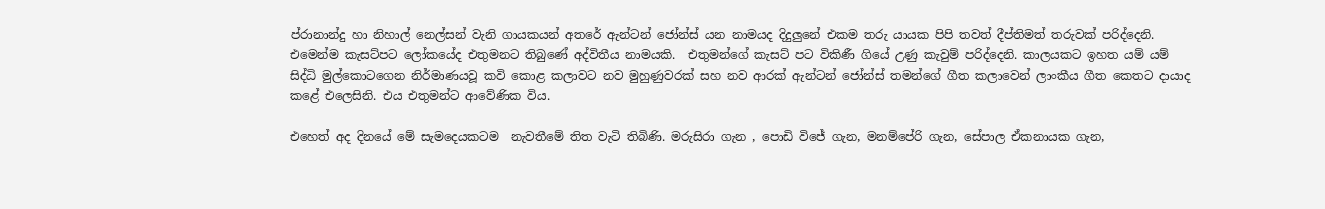ප්රානාන්දු හා නිහාල් නෙල්සන් වැනි ගායකයන් අතරේ ඇන්ටන් ජෝන්ස් යන නාමයද දිදුලුනේ එකම තරු යායක පිපි තවත් දීප්තිමත් තරුවක් පරිද්දෙනි. එමෙන්ම කැසට්පට ලෝකයේද එතුමනට තිබුණේ අද්විතීය නාමයකි.  එතුමන්ගේ කැසට් පට විකිණී ගියේ උණු කැවුම් පරිද්දෙනි. කාලයකට ඉහත යම් යම් සිද්ධි මුල්කොටගෙන නිර්මාණයවූ කවි කොළ කලාවට නව මුහුණුවරක් සහ නව ආරක් ඇන්ටන් ජෝන්ස් තමන්ගේ ගීත කලාවෙන් ලාංකීය ගීත කෙතට දායාද කළේ එලෙසිනි. එය එතුමන්ට ආවේණික විය.

එහෙත් අද දිනයේ මේ සැමදෙයකටම  නැවතීමේ තිත වැටි තිබිණි. මරුසිරා ගැන , පොඩි විජේ ගැන, මනම්පේරි ගැන, සේපාල ඒකනායක ගැන,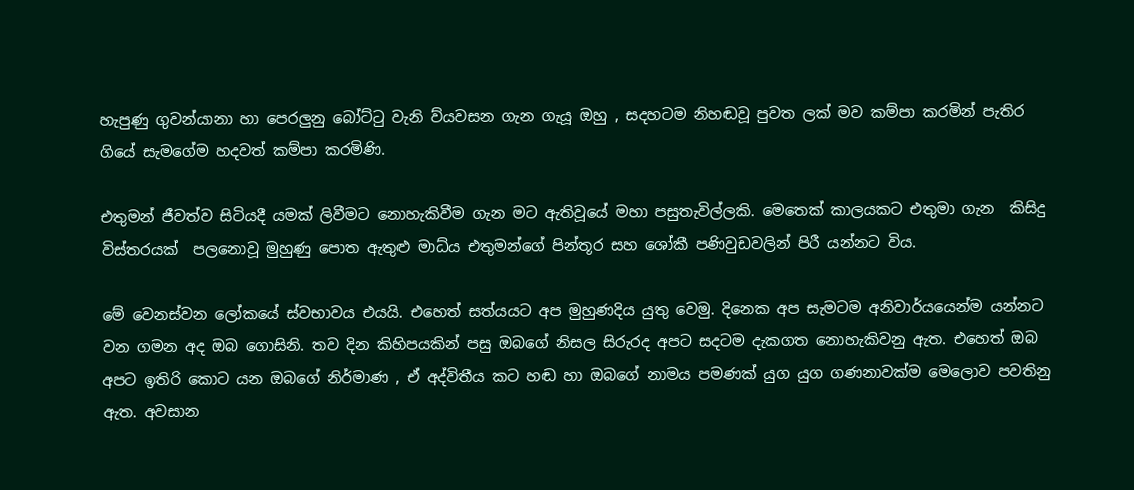හැපුණු ගුවන්යානා හා පෙරලුනු බෝට්ටු වැනි ව්යවසන ගැන ගැයූ ඔහු , සදහටම නිහඬවූ පුවත ලක් මව කම්පා කරමින් පැතිර ගියේ සැමගේම හදවත් කම්පා කරමිණි.

එතුමන් ජීවත්ව සිටියදී යමක් ලිවීමට නොහැකිවීම ගැන මට ඇතිවූයේ මහා පසුතැවිල්ලකි. මෙතෙක් කාලයකට එතුමා ගැන  කිසිදු විස්තරයක්  පලනොවූ මුහුණු පොත ඇතුළු මාධ්ය එතුමන්ගේ පින්තූර සහ ශෝකී පණිවුඩවලින් පිරී යන්නට විය.

මේ වෙනස්වන ලෝකයේ ස්වභාවය එයයි. එහෙත් සත්යයට අප මුහුණදිය යුතු වෙමු. දිනෙක අප සැමටම අනිවාර්යයෙන්ම යන්නට වන ගමන අද ඔබ ගොසිනි. තව දින කිහිපයකින් පසු ඔබගේ නිසල සිරුරද අපට සදටම දැකගත නොහැකිවනු ඇත. එහෙත් ඔබ අපට ඉතිරි කොට යන ඔබගේ නිර්මාණ , ඒ අද්විතීය කට හඬ හා ඔබගේ නාමය පමණක් යුග යුග ගණනාවක්ම මෙලොව පවතිනු ඇත. අවසාන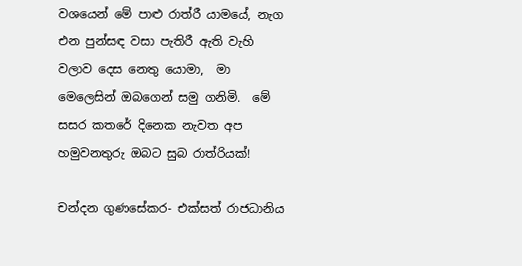වශයෙන් මේ පාළු රාත්රී යාමයේ, නැග එන පුන්සඳ වසා පැතිරී ඇති වැහි වලාව දෙස නෙතු යොමා,  මා මෙලෙසින් ඔබගෙන් සමු ගනිමි.  මේ සසර කතරේ දිනෙක නැවත අප හමුවනතුරු ඔබට සුබ රාත්රියක්!

චන්දන ගුණසේකර- එක්සත් රාජධානිය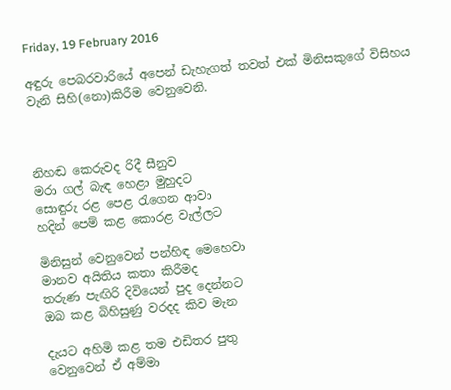Friday, 19 February 2016

අඳුරු පෙබරවාරියේ අපෙන් ඩැහැගත් තවත් එක් මිනිසකුගේ විසිහය වැනි සිහි(නො)කිරීම වෙනුවෙනි.



නිහඬ කෙරුවද රිදී සීනුව
මරා ගල් බැඳ හෙළා මුහුදට
සොඳුරු රළ පෙළ රැගෙන ආවා
හදින් පෙම් කළ කොරළ වැල්ලට

මිනිසුන් වෙනුවෙන් පන්හිඳ මෙහෙවා
මානව අයිතිය කතා කිරීමද
තරුණ පැඟිරි දිවියෙන් පුද දෙන්නට
ඔබ කළ බිහිසුණු වරදද කිව මැන

දැයට අහිමි කළ තම එඩිතර පුතු
වෙනුවෙන් ඒ අම්මා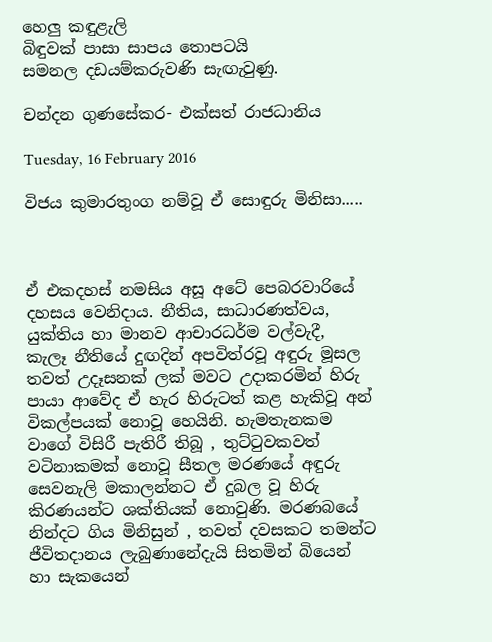හෙලු කඳුළැලි
බිඳුවක් පාසා සාපය තොපටයි
සමනල දඩයම්කරුවණි සැඟැවුණු.

චන්දන ගුණසේකර- එක්සත් රාජධානිය

Tuesday, 16 February 2016

විජය කුමාරතුංග නම්වූ ඒ සොඳුරු මිනිසා.....



ඒ එකදහස් නමසිය අසූ අටේ පෙබරවාරියේ දහසය වෙනිදාය. නීතිය, සාධාරණත්වය, යුක්තිය හා මානව ආචාරධර්ම වල්වැදී,  කැලෑ නීතියේ දුඟදින් අපවිත්රවූ අඳුරු මූසල තවත් උදෑසනක් ලක් මවට උදාකරමින් හිරු පායා ආවේද ඒ හැර හිරුටත් කළ හැකිවූ අන් විකල්පයක් නොවූ හෙයිනි. හැමතැනකම වාගේ විසිරී පැතිරී තිබූ , තුට්ටුවකවත් වටිනාකමක් නොවූ සීතල මරණයේ අඳුරු සෙවනැලි මකාලන්නට ඒ දුබල වූ හිරු කිරණයන්ට ශක්තියක් නොවුණි. මරණබයේ නින්දට ගිය මිනිසුන් , තවත් දවසකට තමන්ට ජීවිතදානය ලැබුණානේදැයි සිතමින් බියෙන් හා සැකයෙන්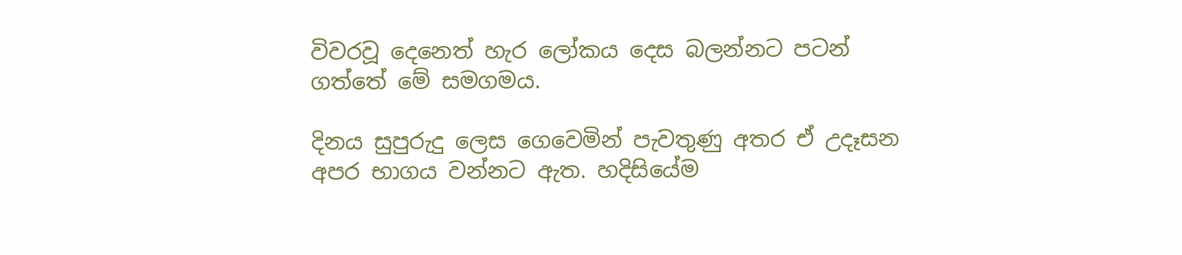විවරවූ දෙනෙත් හැර ලෝකය දෙස බලන්නට පටන් ගත්තේ මේ සමගමය.

දිනය සුපුරුදු ලෙස ගෙවෙමින් පැවතුණු අතර ඒ උදෑසන අපර භාගය වන්නට ඇත. හදිසියේම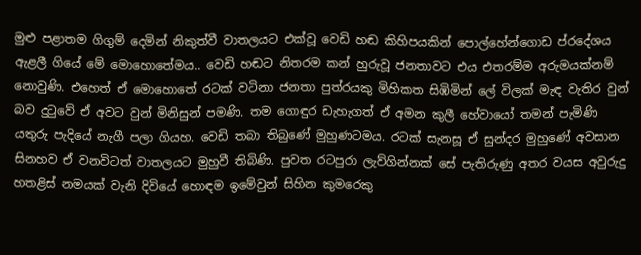මුළු පළාතම ගිගුම් දෙමින් නිකුත්වී වාතලයට එක්වූ වෙඩි හඬ කිහිපයකින් පොල්හේන්ගොඩ ප්රදේශය ඇළලී ගියේ මේ මොහොතේමය.. වෙඩි හඬට නිතරම කන් හුරුවූ ජනතාවට එය එතරම්ම අරුමයක්නම් නොවුණි. එහෙත් ඒ මොහොතේ රටක් වටිනා ජනතා පුත්රයකු මිහිකත සිඹිමින් ලේ විලක් මැඳ වැතිර වුන් බව දුටුවේ ඒ අවට වුන් මිනිසුන් පමණි. තම ගොඳුර ඩැහැගත් ඒ අමන කුලී හේවායෝ තමන් පැමිණි යතුරු පැදියේ නැගී පලා ගියහ. වෙඩි තබා තිබුණේ මුහුණටමය. රටක් සැනසූ ඒ සුන්දර මුහුණේ අවසාන සිනහව ඒ වනවිටත් වාතලයට මුහුවී තිබිණි. පුවත රටපුරා ලැව්ගින්නක් සේ පැතිරුණු අතර වයස අවුරුදු හතළිස් නමයක් වැනි දිවියේ හොඳම ඉමේවුන් සිහින කුමරෙකු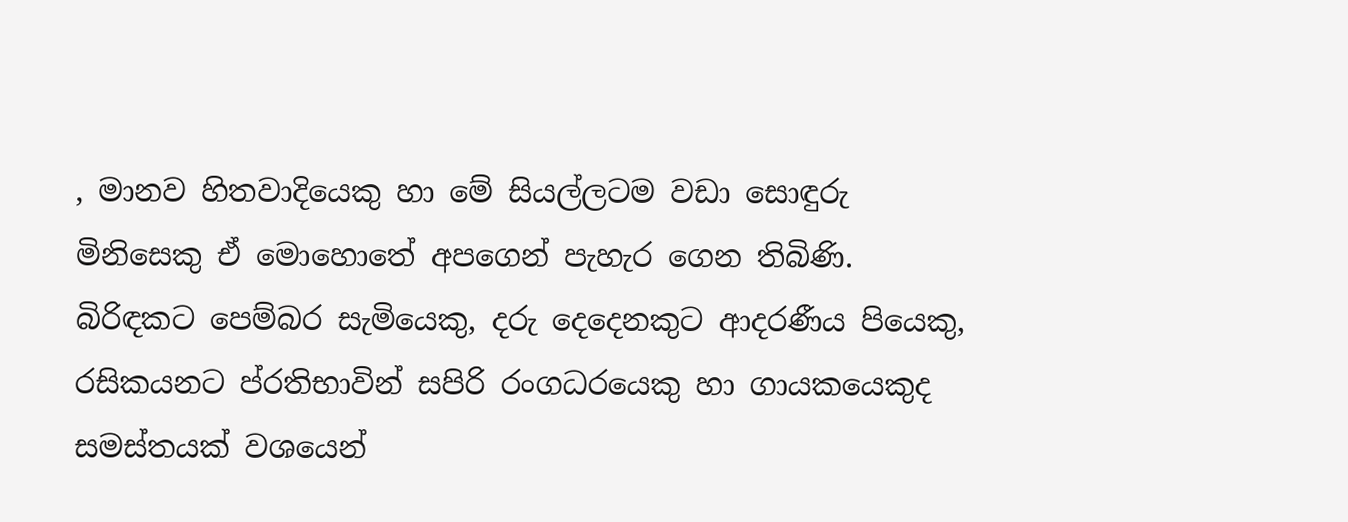, මානව හිතවාදියෙකු හා මේ සියල්ලටම වඩා සොඳුරු මිනිසෙකු ඒ මොහොතේ අපගෙන් පැහැර ගෙන තිබිණි. බිරිඳකට පෙම්බර සැමියෙකු, දරු දෙදෙනකුට ආදරණීය පියෙකු, රසිකයනට ප්රතිභාවින් සපිරි රංගධරයෙකු හා ගායකයෙකුද සමස්තයක් වශයෙන්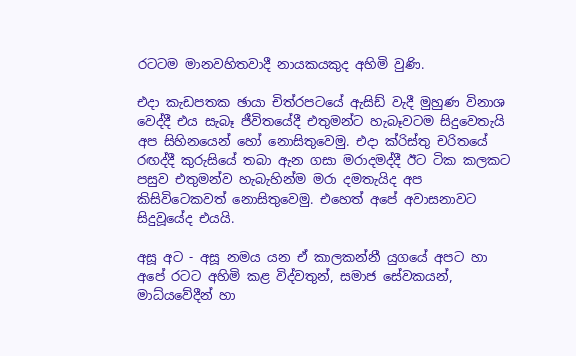රටටම මානවහිතවාදී නායකයකුද අහිමි වුණි.

එදා කැඩපතක ඡායා චිත්රපටයේ ඇසිඩ් වැදී මුහුණ විනාශ වෙද්දී එය සැබෑ ජීවිතයේදී එතුමන්ට හැබෑවටම සිදුවෙතැයි අප සිහිනයෙන් හෝ නොසිතුවෙමු. එදා ක්රිස්තු චරිතයේ රඟද්දී කුරුසියේ තබා ඇන ගසා මරාදමද්දී ඊට ටික කලකට පසුව එතුමන්ව හැබැහින්ම මරා දමතැයිද අප කිසිවිටෙකවත් නොසිතුවෙමු. එහෙත් අපේ අවාසනාවට සිදුවූයේද එයයි.

අසූ අට - අසූ නමය යන ඒ කාලකන්නී යුගයේ අපට හා අපේ රටට අහිමි කළ විද්වතුන්, සමාජ සේවකයන්, මාධ්යවේදීන් හා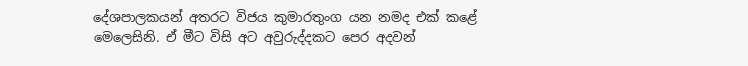දේශපාලකයන් අතරට විජය කුමාරතුංග යන නමද එක් කළේ මෙලෙසිනි. ඒ මීට විසි අට අවුරුද්දකට පෙර අදවන්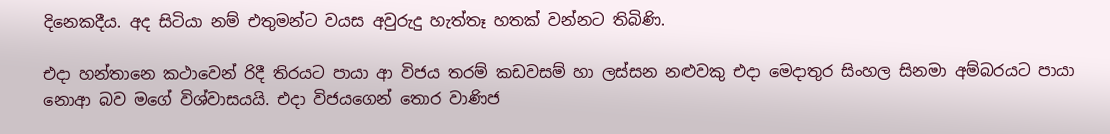දිනෙකදීය. අද සිටියා නම් එතුමන්ට වයස අවුරුදු හැත්තෑ හතක් වන්නට තිබිණි.

එදා හන්තානෙ කථාවෙන් රිදී තිරයට පායා ආ විජය තරම් කඩවසම් හා ලස්සන නළුවකු එදා මෙදාතුර සිංහල සිනමා අම්බරයට පායා නොආ බව මගේ විශ්වාසයයි. එදා විජයගෙන් තොර වාණිජ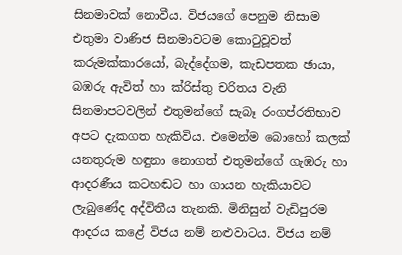සිනමාවක් නොවීය. විජයගේ පෙනුම නිසාම එතුමා වාණිජ සිනමාවටම කොටුවූවත් කරුමක්කාරයෝ, බැද්දේගම, කැඩපතක ඡායා, බඹරු ඇවිත් හා ක්රිස්තු චරිතය වැනි සිනමාපටවලින් එතුමන්ගේ සැබෑ රංගප්රතිභාව අපට දැකගත හැකිවිය. එමෙන්ම බොහෝ කලක් යනතුරුම හඳුනා නොගත් එතුමන්ගේ ගැඹරු හා ආදරණීය කටහඬට හා ගායන හැකියාවට ලැබුණේද අද්විතීය තැනකි. මිනිසුන් වැඩිපුරම ආදරය කළේ විජය නම් නළුවාටය. විජය නම්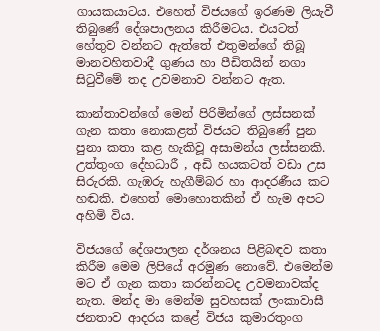ගායකයාටය. එහෙත් විජයගේ ඉරණම ලියැවී තිබුණේ දේශපාලනය කිරීමටය. එයටත් හේතුව වන්නට ඇත්තේ එතුමන්ගේ තිබූ මානවහිතවාදී ගුණය හා පීඩිතයින් නගා සිටුවීමේ තද උවමනාව වන්නට ඇත.

කාන්තාවන්ගේ මෙන් පිරිමින්ගේ ලස්සනක් ගැන කතා නොකළත් විජයට තිබුණේ පුන පුනා කතා කළ හැකිවූ අසාමන්ය ලස්සනකි. උත්තුංග දේහධාරී , අඩි හයකටත් වඩා උස සිරුරකි. ගැඹරු හැගීම්බර හා ආදරණීය කට හඬකි. එහෙත් මොහොතකින් ඒ හැම අපට අහිමි විය.

විජයගේ දේශපාලන දර්ශනය පිළිබඳව කතා කිරීම මෙම ලිපියේ අරමුණ නොවේ. එමෙන්ම මට ඒ ගැන කතා කරන්නටද උවමනාවක්ද නැත. මන්ද මා මෙන්ම සුවහසක් ලංකාවාසී ජනතාව ආදරය කළේ විජය කුමාරතුංග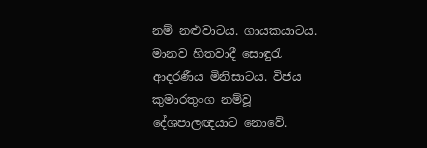නම් නළුවාටය. ගායකයාටය. මානව හිතවාදී සොඳුරැ ආදරණීය මිනිසාටය. විජය කුමාරතුංග නම්වූ දේශපාලඥයාට නොවේ.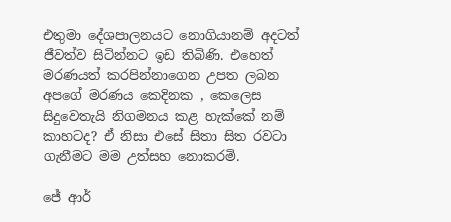එතුමා දේශපාලනයට නොගියානම් අදටත් ජීවත්ව සිටින්නට ඉඩ තිබිණි. එහෙත් මරණයත් කරපින්නාගෙන උපත ලබන අපගේ මරණය කෙදිනක , කෙලෙස සිදුවෙතැයි නිගමනය කළ හැක්කේ නම් කාහටද? ඒ නිසා එසේ සිතා සිත රවටා ගැනීමට මම උත්සහ නොකරමි.

ජේ ආර්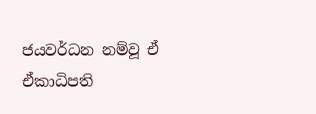ජයවර්ධන නම්වූ ඒ ඒකාධිපති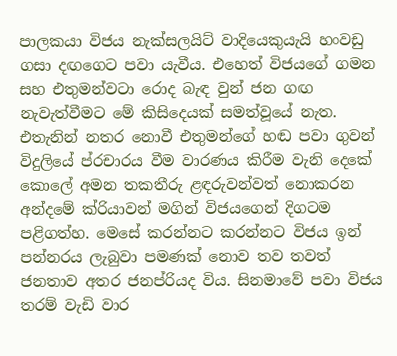පාලකයා විජය නැක්සලයිට් වාදියෙකුයැයි හංවඩු ගසා දඟගෙට පවා යැවීය. එහෙත් විජයගේ ගමන සහ එතුමන්වටා රොද බැඳ වුන් ජන ගඟ නැවැත්වීමට මේ කිසිදෙයක් සමත්වූයේ නැත. එතැනින් නතර නොවී එතුමන්ගේ හඬ පවා ගුවන් විදුලියේ ප්රචාරය වීම වාරණය කිරීම වැනි දෙකේ කොලේ අමන තකතීරු ළඳරුවන්වත් නොකරන අන්දමේ ක්රියාවන් මගින් විජයගෙන් දිගටම පළිගත්හ. මෙසේ කරන්නට කරන්නට විජය ඉන් පන්නරය ලැබුවා පමණක් නොව තව තවත් ජනතාව අතර ජනප්රියද විය. සිනමාවේ පවා විජය තරම් වැඩි වාර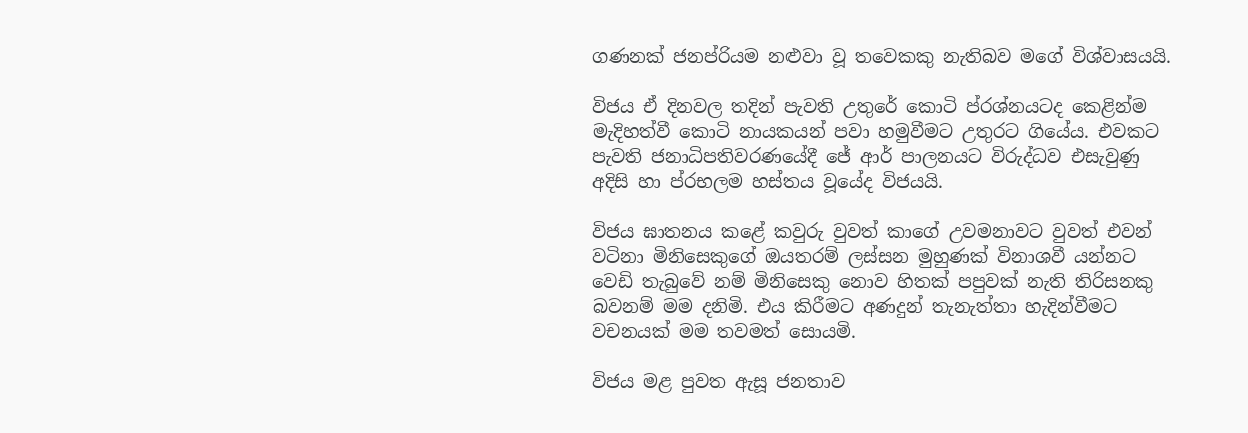ගණනක් ජනප්රියම නළුවා වූ තවෙකකු නැතිබව මගේ විශ්වාසයයි.

විජය ඒ දිනවල තදින් පැවති උතුරේ කොටි ප්රශ්නයටද කෙළින්ම  මැදිහත්වී කොටි නායකයන් පවා හමුවීමට උතුරට ගියේය. එවකට පැවති ජනාධිපතිවරණයේදී ජේ ආර් පාලනයට විරුද්ධව එසැවුණු අදිසි හා ප්රභලම හස්තය වූයේද විජයයි.

විජය ඝාතනය කළේ කවුරු වුවත් කාගේ උවමනාවට වුවත් එවන් වටිනා මිනිසෙකුගේ ඔයතරම් ලස්සන මුහුණක් විනාශවී යන්නට වෙඩි තැබුවේ නම් මිනිසෙකු නොව හිතක් පපුවක් නැති තිරිසනකු බවනම් මම දනිමි. එය කිරීමට අණදුන් තැනැත්තා හැදින්වීමට වචනයක් මම තවමත් සොයමි.

විජය මළ පුවත ඇසූ ජනතාව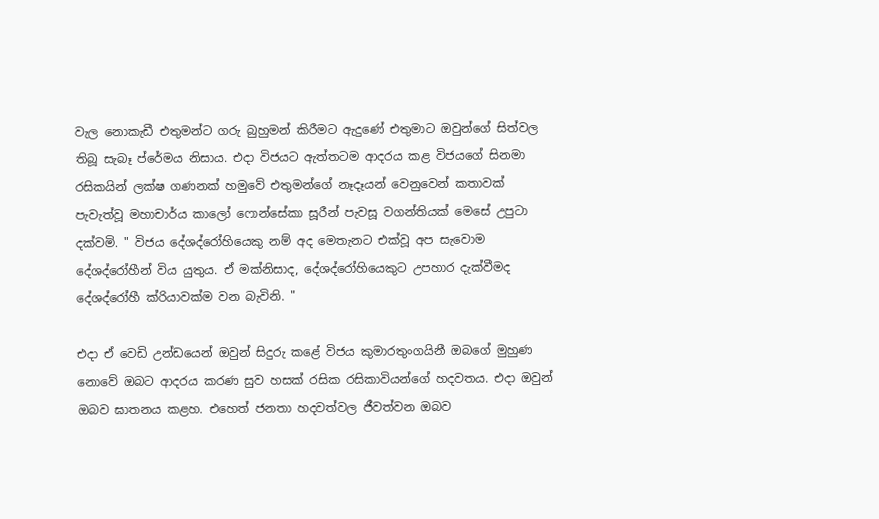වැල නොකැඩී එතුමන්ට ගරු බුහුමන් කිරීමට ඇදුණේ එතුමාට ඔවුන්ගේ සිත්වල තිබූ සැබෑ ප්රේමය නිසාය. එදා විජයට ඇත්තටම ආදරය කළ විජයගේ සිනමා රසිකයින් ලක්ෂ ගණනක් හමුවේ එතුමන්ගේ නෑදෑයන් වෙනුවෙන් කතාවක් පැවැත්වූ මහාචාර්ය කාලෝ ෆොන්සේකා සූරීන් පැවසූ වගන්තියක් මෙසේ උපුටා දක්වමි. " විජය දේශද්රෝහියෙකු නම් අද මෙතැනට එක්වූ අප සැවොම දේශද්රෝහීන් විය යුතුය. ඒ මක්නිසාද, දේශද්රෝහියෙකුට උපහාර දැක්වීමද දේශද්රෝහී ක්රියාවක්ම වන බැවිනි. "

එදා ඒ වෙඩි උන්ඩයෙන් ඔවුන් සිදුරු කළේ විජය කුමාරතුංගයිනී ඔබගේ මුහුණ නොවේ ඔබට ආදරය කරණ සුව හසක් රසික රසිකාවියන්ගේ හදවතය. එදා ඔවුන් ඔබව ඝාතනය කළහ. එහෙත් ජනතා හදවත්වල ජීවත්වන ඔබව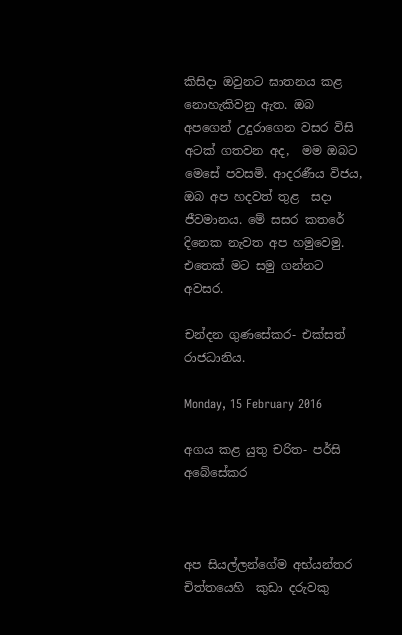කිසිදා ඔවුනට ඝාතනය කළ නොහැකිවනු ඇත. ඔබ අපගෙන් උදුරාගෙන වසර විසි අටක් ගතවන අද,  මම ඔබට මෙසේ පවසමි. ආදරණීය විජය, ඔබ අප හදවත් තුළ  සදා ජීවමානය. මේ සසර කතරේ දිනෙක නැවත අප හමුවෙමු. එතෙක් මට සමු ගන්නට අවසර.

චන්දන ගුණසේකර- එක්සත් රාජධානිය.

Monday, 15 February 2016

අගය කළ යුතු චරිත- පර්සි අබේසේකර



අප සියල්ලන්ගේම අභ්යන්තර චිත්තයෙහි  කුඩා දරුවකු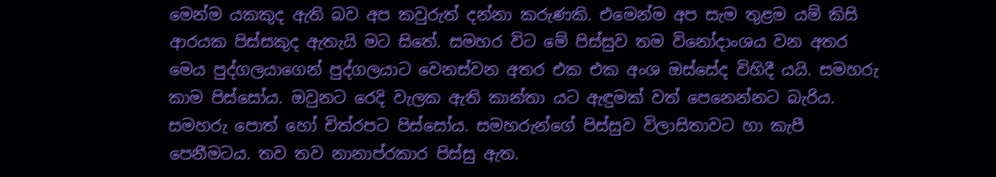මෙන්ම යකකුද ඇති බව අප කවුරුත් දන්නා කරුණකි. එමෙන්ම අප සැම තුළම යම් කිසි ආරයක පිස්සකුද ඇතැයි මට සිතේ. සමහර විට මේ පිස්සුව තම විනෝදාංශය වන අතර මෙය පුද්ගලයාගෙන් පුද්ගලයාට වෙනස්වන අතර එක එක අංශ ඔස්සේද විහිදී යයි. සමහරු කාම පිස්සෝය. ඔවුනට රෙදි වැලක ඇති කාන්තා යට ඇඳුමක් වත් පෙනෙන්නට බැරිය. සමහරු පොත් හෝ චිත්රපට පිස්සෝය. සමහරුන්ගේ පිස්සුව විලාසිතාවට හා කැපී පෙනීමටය. තව තව නානාප්රකාර පිස්සු ඇත.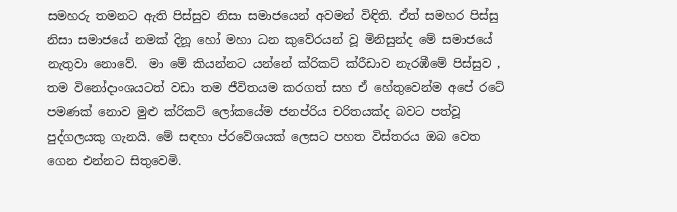සමහරු තමනට ඇති පිස්සුව නිසා සමාජයෙන් අවමන් විඳිති. ඒත් සමහර පිස්සු නිසා සමාජයේ නමක් දිනූ හෝ මහා ධන කුවේරයන් වූ මිනිසුන්ද මේ සමාජයේ නැතුවා නොවේ.  මා මේ කියන්නට යන්නේ ක්රිකට් ක්රීඩාව නැරඹීමේ පිස්සුව , තම විනෝදාංශයටත් වඩා තම ජීවිතයම කරගත් සහ ඒ හේතුවෙන්ම අපේ රටේ පමණක් නොව මුළු ක්රිකට් ලෝකයේම ජනප්රිය චරිතයක්ද බවට පත්වූ පුද්ගලයකු ගැනයි. මේ සඳහා ප්රවේශයක් ලෙසට පහත විස්තරය ඔබ වෙත ගෙන එන්නට සිතුවෙමි.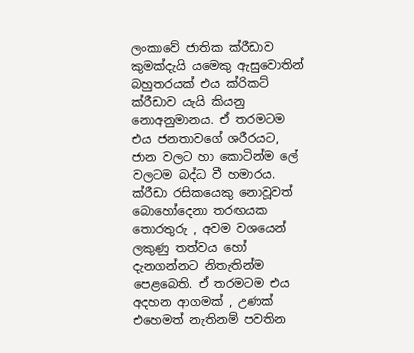ලංකාවේ ජාතික ක්රීඩාව කුමක්දැයි යමෙකු ඇසුවොතින් බහුතරයක් එය ක්රිකට් ක්රීඩාව යැයි කියනු නොඅනුමානය. ඒ තරමටම එය ජනතාවගේ ශරීරයට, ජාන වලට හා කොටින්ම ලේ වලටම බද්ධ වී හමාරය. ක්රීඩා රසිකයෙකු නොවූවත් බොහෝදෙනා තරඟයක තොරතුරු , අවම වශයෙන් ලකුණු තත්වය හෝ දැනගන්නට නිතැතින්ම පෙළබෙති. ඒ තරමටම එය අදහන ආගමක් , උණක් එහෙමත් නැතිනම් පවතින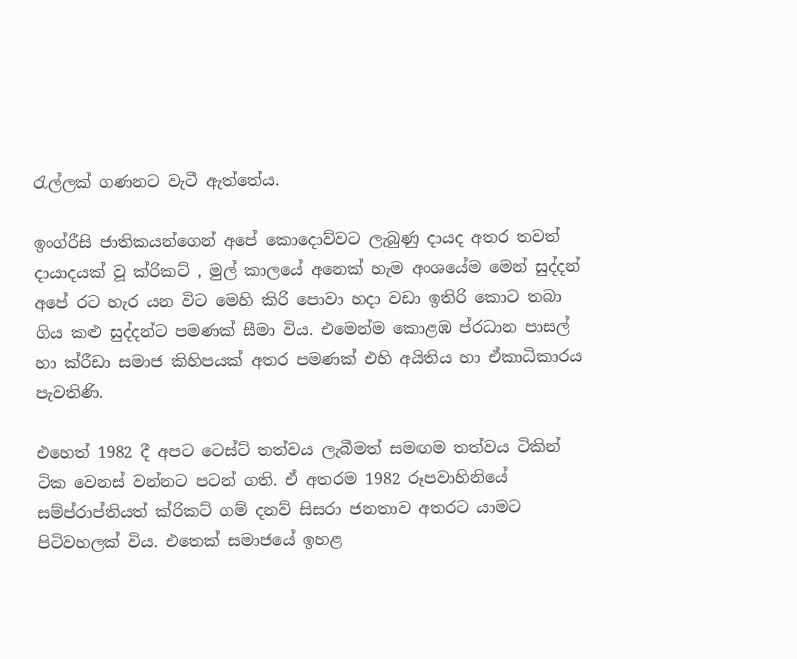රැල්ලක් ගණනට වැටී ඇත්තේය.

ඉංග්රීසි ජාතිකයන්ගෙන් අපේ කොදොව්වට ලැබුණු දායද අතර තවත් දායාදයක් වූ ක්රිකට් , මුල් කාලයේ අනෙක් හැම අංශයේම මෙන් සුද්දන් අපේ රට හැර යන විට මෙහි කිරි පොවා හදා වඩා ඉතිරි කොට තබා ගිය කළු සුද්දන්ට පමණක් සීමා විය. එමෙන්ම කොළඹ ප්රධාන පාසල් හා ක්රීඩා සමාජ කිහිපයක් අතර පමණක් එහි අයිතිය හා ඒකාධිකාරය පැවතිණි.

එහෙත් 1982 දී අපට ටෙස්ට් තත්වය ලැබීමත් සමඟම තත්වය ටිකින් ටික වෙනස් වන්නට පටන් ගති. ඒ අතරම 1982 රූපවාහිනියේ සම්ප්රාප්තියත් ක්රිකට් ගම් දනව් සිසරා ජනතාව අතරට යාමට පිටිවහලක් විය. එතෙක් සමාජයේ ඉහළ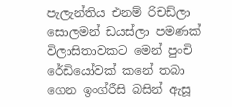පැලැන්තිය එනම් රිචඩ්ලා සොලමන් ඩයස්ලා පමණක් විලාසිතාවකට මෙන් පුංචි රේඩියෝවක් කනේ තබා ගෙන ඉංග්රීසි බසින් ඇසූ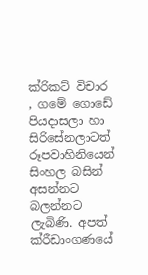ක්රිකට් විචාර , ගමේ ගොඩේ පියදාසලා හා සිරිසේනලාටත් රූපවාහිනියෙන් සිංහල බසින් අසන්නට බලන්නට ලැබිණි. අපත් ක්රීඩාංගණයේ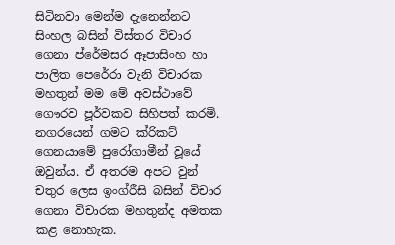සිටිනවා මෙන්ම දැනෙන්නට සිංහල බසින් විස්තර විචාර ගෙනා ප්රේමසර ඈපාසිංහ හා පාලිත පෙරේරා වැනි විචාරක මහතුන් මම මේ අවස්ථාවේ ගෞරව පූර්වකව සිහිපත් කරමි. නගරයෙන් ගමට ක්රිකට් ගෙනයාමේ පුරෝගාමීන් වූයේ ඔවුන්ය. ඒ අතරම අපට වුන් චතුර ලෙස ඉංග්රීසි බසින් විචාර ගෙනා විචාරක මහතුන්ද අමතක කළ නොහැක.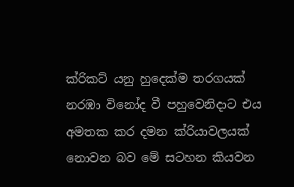ක්රිකට් යනු හුදෙක්ම තරගයක් නරඹා විනෝද වී පහුවෙනිදාට එය අමතක කර දමන ක්රියාවලයක් නොවන බව මේ සටහන කියවන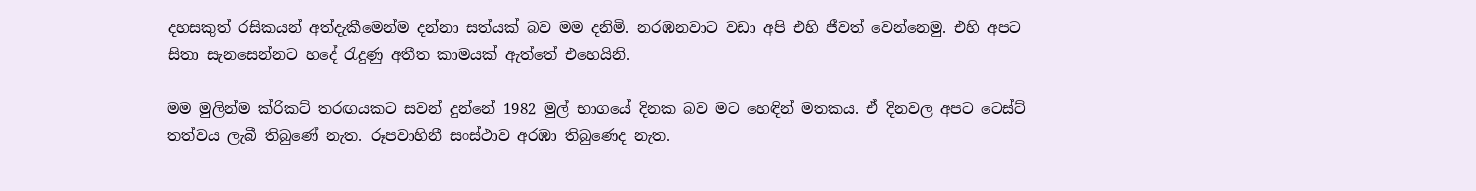දහසකුත් රසිකයන් අත්දැකීමෙන්ම දන්නා සත්යක් බව මම දනිමි. නරඹනවාට වඩා අපි එහි ජීවත් වෙන්නෙමු. එහි අපට සිතා සැනසෙන්නට හදේ රැදුණු අතීත කාමයක් ඇත්තේ එහෙයිනි.

මම මුලින්ම ක්රිකට් තරඟයකට සවන් දුන්නේ 1982 මුල් භාගයේ දිනක බව මට හෙඳින් මතකය. ඒ දිනවල අපට ටෙස්ට් තත්වය ලැබී තිබුණේ නැත. රූපවාහිනී සංස්ථාව අරඹා තිබුණෙද නැත.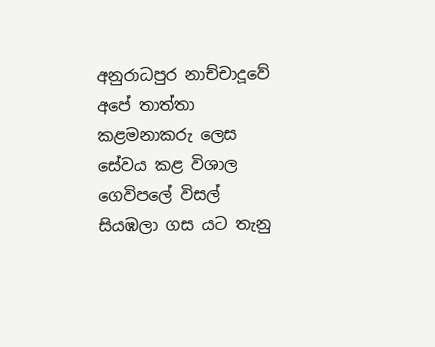අනුරාධපුර නාච්චාදූවේ අපේ තාත්තා කළමනාකරු ලෙස සේවය කළ විශාල ගෙවිපලේ විසල් සියඹලා ගස යට තැනු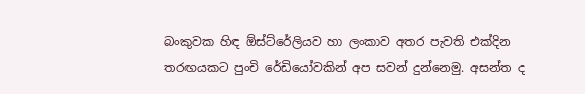බංකුවක හිඳ ඕස්ට්රේලියව හා ලංකාව අතර පැවති එක්දින තරඟයකට පුංචි රේඩියෝවකින් අප සවන් දුන්නෙමු. අසන්ත ද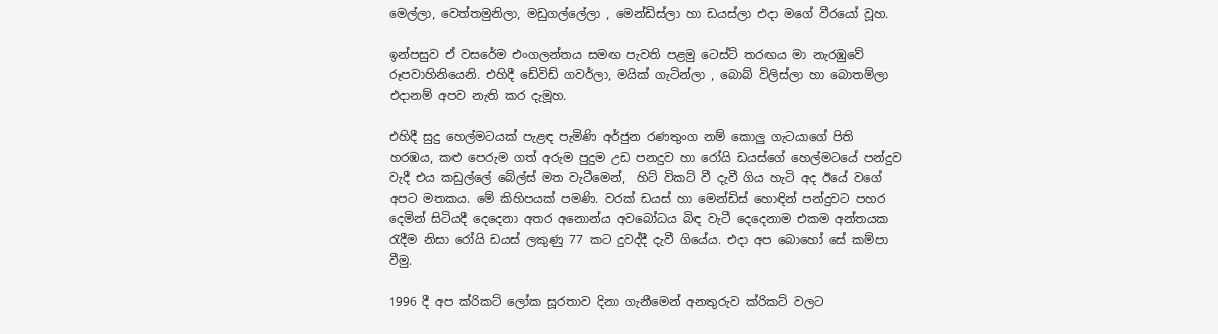මෙල්ලා, වෙත්තමුනිලා, මඩුගල්ලේලා , මෙන්ඩිස්ලා හා ඩයස්ලා එදා මගේ වීරයෝ වූහ.

ඉන්පසුව ඒ වසරේම එංගලන්තය සමඟ පැවති පළමු ටෙස්ට් තරඟය මා නැරඹුවේ රූපවාහිනියෙනි. එහිදී ඩේවිඩ් ගවර්ලා, මයික් ගැටින්ලා , බොබ් විලිස්ලා හා බොතම්ලා එදානම් අපව නැති කර දැමූහ.

එහිදී සුදු හෙල්මටයක් පැළඳ පැමිණි අර්ජුන රණතුංග නම් කොලු ගැටයාගේ පිති හරඹය, කළු පෙරුම ගත් අරුම පුදුම උඩ පනදුව හා රෝයි ඩයස්ගේ හෙල්මටයේ පන්දුව වැදී එය කඩුල්ලේ බේල්ස් මත වැටීමෙන්,  හිට් විකට් වී දැවී ගිය හැටි අද ඊයේ වගේ අපට මතකය. මේ කිහිපයක් පමණි. වරක් ඩයස් හා මෙන්ඩිස් හොඳින් පන්දුවට පහර දෙමින් සිටියදී දෙදෙනා අතර අනොන්ය අවබෝධය බිඳ වැටී දෙදෙනාම එකම අන්තයක රැදීම නිසා රෝයි ඩයස් ලකුණු 77 කට දුවද්දී දැවී ගියේය. එදා අප බොහෝ සේ කම්පා වීමු.

1996 දී අප ක්රිකට් ලෝක සූරතාව දිනා ගැනීමෙන් අනතුරුව ක්රිකට් වලට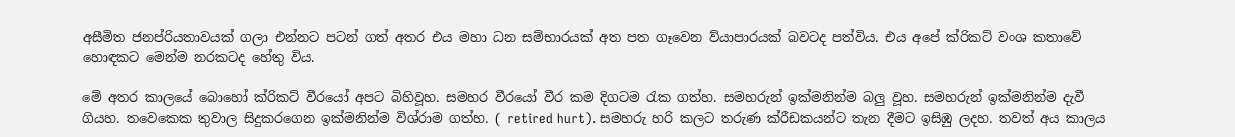අසීමිත ජනප්රියතාවයක් ගලා එන්නට පටන් ගත් අතර එය මහා ධන සම්භාරයක් අත පත ගෑවෙන ව්යාපාරයක් බවටද පත්විය. එය අපේ ක්රිකට් වංශ කතාවේ හොඳකට මෙන්ම නරකටද හේතු විය.

මේ අතර කාලයේ බොහෝ ක්රිකට් වීරයෝ අපට බිහිවූහ. සමහර වීරයෝ වීර කම දිගටම රැක ගත්හ. සමහරුන් ඉක්මනින්ම බලු වූහ. සමහරුන් ඉක්මනින්ම දැවී ගියහ. තවෙකෙක තුවාල සිදුකරගෙන ඉක්මනින්ම විශ්රාම ගත්හ. ( retired hurt). සමහරු හරි කලට තරුණ ක්රීඩකයන්ට තැන දීමට ඉසිඹු ලදහ. තවත් අය කාලය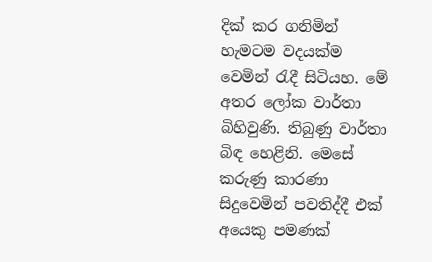දික් කර ගනිමින් හැමටම වදයක්ම වෙමින් රැදී සිටියහ. මේ අතර ලෝක වාර්තා බිහිවුණි. තිබුණු වාර්තා බිඳ හෙළිනි. මෙසේ කරුණු කාරණා සිදුවෙමින් පවතිද්දී එක් අයෙකු පමණක්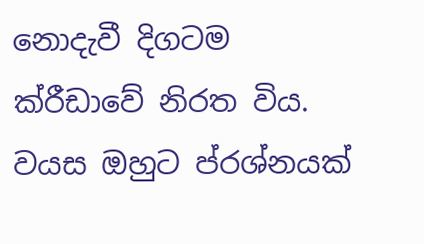නොදැවී දිගටම ක්රීඩාවේ නිරත විය. වයස ඔහුට ප්රශ්නයක්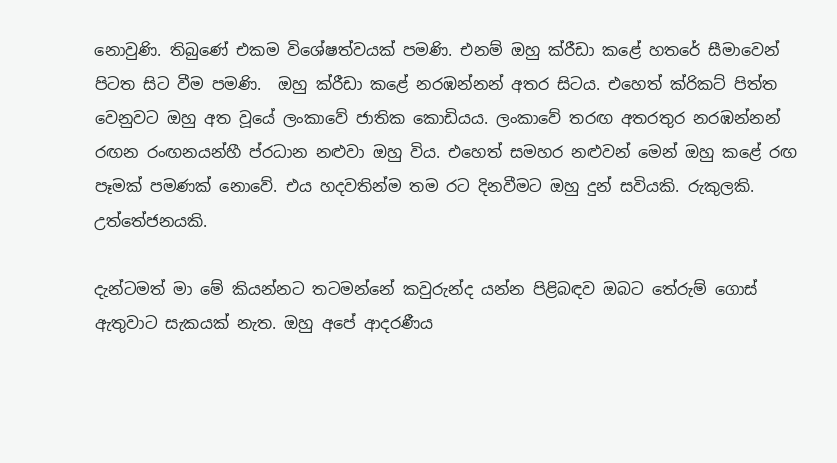නොවුණි. තිබුණේ එකම විශේෂත්වයක් පමණි. එනම් ඔහු ක්රීඩා කළේ හතරේ සීමාවෙන් පිටත සිට වීම පමණි.  ඔහු ක්රීඩා කළේ නරඹන්නන් අතර සිටය. එහෙත් ක්රිකට් පිත්ත වෙනුවට ඔහු අත වූයේ ලංකාවේ ජාතික කොඩියය. ලංකාවේ තරඟ අතරතුර නරඹන්නන් රඟන රංඟනයන්හී ප්රධාන නළුවා ඔහු විය. එහෙත් සමහර නළුවන් මෙන් ඔහු කළේ රඟ පෑමක් පමණක් නොවේ. එය හදවතින්ම තම රට දිනවීමට ඔහු දුන් සවියකි. රුකුලකි. උත්තේජනයකි.

දැන්ටමත් මා මේ කියන්නට තටමන්නේ කවුරුන්ද යන්න පිළිබඳව ඔබට තේරුම් ගොස් ඇතුවාට සැකයක් නැත. ඔහු අපේ ආදරණීය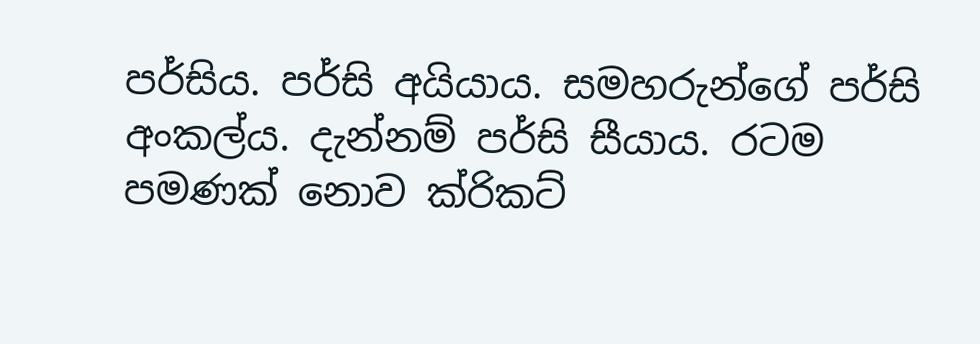පර්සිය. පර්සි අයියාය. සමහරුන්ගේ පර්සි අංකල්ය. දැන්නම් පර්සි සීයාය. රටම පමණක් නොව ක්රිකට්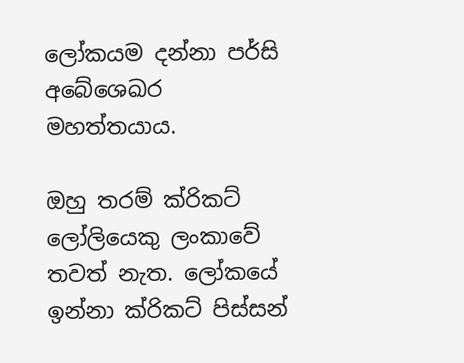ලෝකයම දන්නා පර්සි අබේශෙඛර මහත්තයාය.

ඔහු තරම් ක්රිකට් ලෝලියෙකු ලංකාවේ තවත් නැත. ලෝකයේ ඉන්නා ක්රිකට් පිස්සන්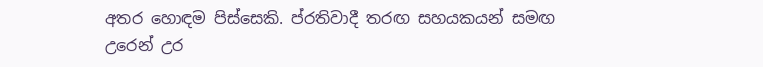අතර හොඳම පිස්සෙකි. ප්රතිවාදී තරඟ සහයකයන් සමඟ උරෙන් උර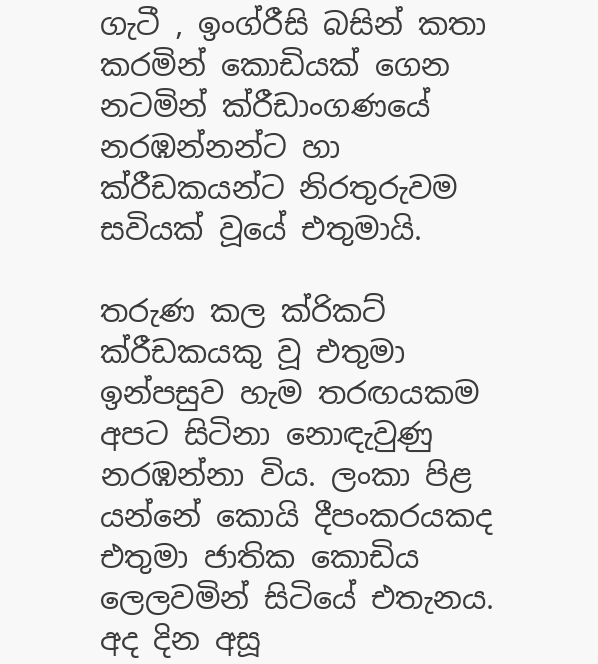ගැටී , ඉංග්රීසි බසින් කතා කරමින් කොඩියක් ගෙන නටමින් ක්රීඩාංගණයේ නරඹන්නන්ට හා ක්රීඩකයන්ට නිරතුරුවම සවියක් වූයේ එතුමායි.

තරුණ කල ක්රිකට් ක්රීඩකයකු වූ එතුමා ඉන්පසුව හැම තරඟයකම අපට සිටිනා නොඳැවුණු නරඹන්නා විය. ලංකා පිළ යන්නේ කොයි දීපංකරයකද එතුමා ජාතික කොඩිය ලෙලවමින් සිටියේ එතැනය. අද දින අසූ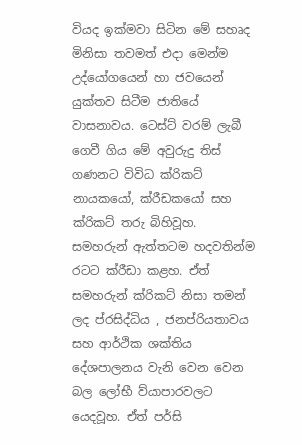වියද ඉක්මවා සිටින මේ සහෘද මිනිසා තවමත් එදා මෙන්ම උද්යෝගයෙන් හා ජවයෙන් යුක්තව සිටීම ජාතියේ වාසනාවය. ටෙස්ට් වරම් ලැබී ගෙවී ගිය මේ අවුරුදු තිස් ගණනට විවිධ ක්රිකට් නායකයෝ, ක්රීඩකයෝ සහ ක්රිකට් තරු බිහිවූහ. සමහරුන් ඇත්තටම හදවතින්ම රටට ක්රීඩා කළහ. ඒත් සමහරුන් ක්රිකට් නිසා තමන් ලද ප්රසිද්ධිය , ජනප්රියතාවය සහ ආර්ථික ශක්තිය දේශපාලනය වැනි වෙන වෙන බල ලෝභී ව්යාපාරවලට යෙදවූහ. ඒත් පර්සි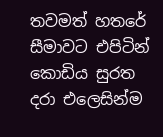තවමත් හතරේ සීමාවට එපිටින් කොඩිය සුරත දරා එලෙසින්ම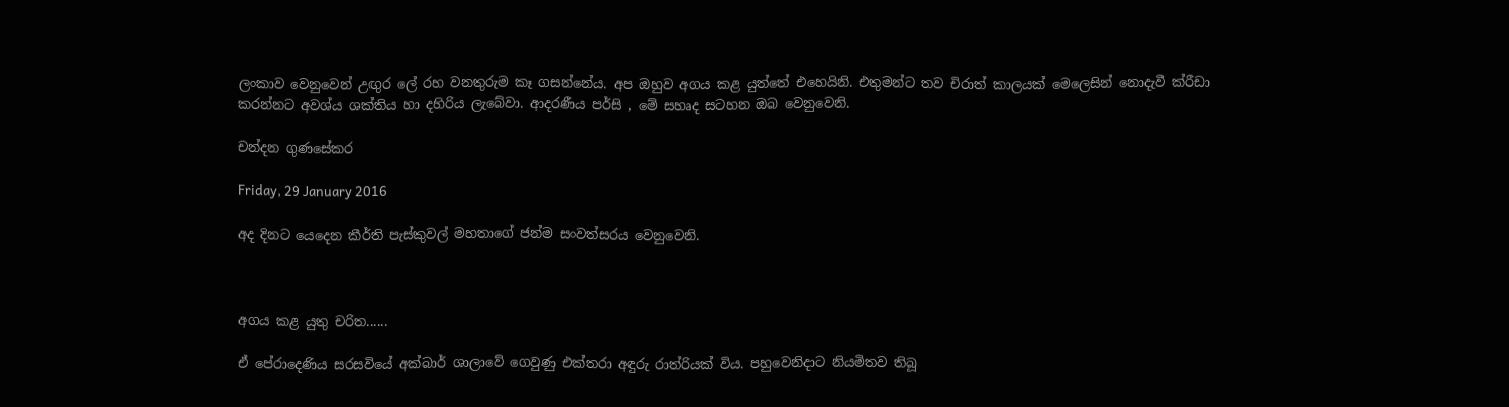ලංකාව වෙනුවෙන් උඟුර ලේ රහ වනතුරුම කෑ ගසන්නේය. අප ඔහුව අගය කළ යුත්තේ එහෙයිනි. එතුමන්ට තව චිරාත් කාලයක් මෙලෙසින් නොදැවී ක්රීඩා කරන්නට අවශ්ය ශක්තිය හා දහිරිය ලැබේවා. ආදරණීය පර්සි , මේ සහෘද සටහන ඔබ වෙනුවෙනි.

චන්දන ගුණසේකර

Friday, 29 January 2016

අද දිනට යෙදෙන කීර්ති පැස්කුවල් මහතාගේ ජන්ම සංවත්සරය වෙනුවෙනි.



අගය කළ යුතු චරිත......

ඒ පේරාදෙණිය සරසවියේ අක්බාර් ශාලාවේ ගෙවුණු එක්තරා අඳුරු රාත්රියක් විය. පහුවෙනිදාට නියමිතව තිබූ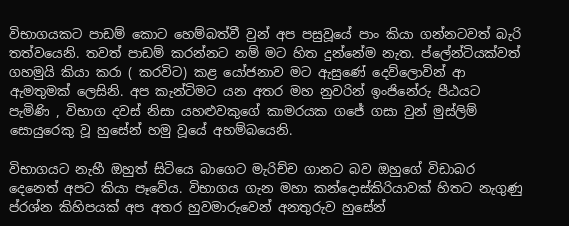විභාගයකට පාඩම් කොට හෙම්බත්වී වුන් අප පසුවූයේ පාං කියා ගන්නටවත් බැරි තත්වයෙනි. තවත් පාඩම් කරන්නට නම් මට හිත දුන්නේම නැත. ප්ලේන්ටියක්වත් ගහමුයි කියා කරා ( කරවිට) කළ යෝජනාව මට ඇසුණේ දෙව්ලොවින් ආ ඇමතුමක් ලෙසිනි. අප කැන්ටිමට යන අතර මහ නුවරින් ඉංජිනේරු පීඨයට පැමිණි , විභාග දවස් නිසා යහළුවකුගේ කාමරයක ගජේ ගසා වුන් මුස්ලිම් සොයුරෙකු වූ හුසේන් හමු වූයේ අහම්බයෙනි.

විභාගයට නැහී ඔහුත් සිටියෙ බාගෙට මැරිච්ච ගානට බව ඔහුගේ විඩාබර දෙනෙත් අපට කියා පෑවේය. විභාගය ගැන මහා කන්දොස්කිරියාවක් හිතට නැගුණු ප්රශ්න කිහිපයක් අප අතර හුවමාරුවෙන් අනතුරුව හුසේන්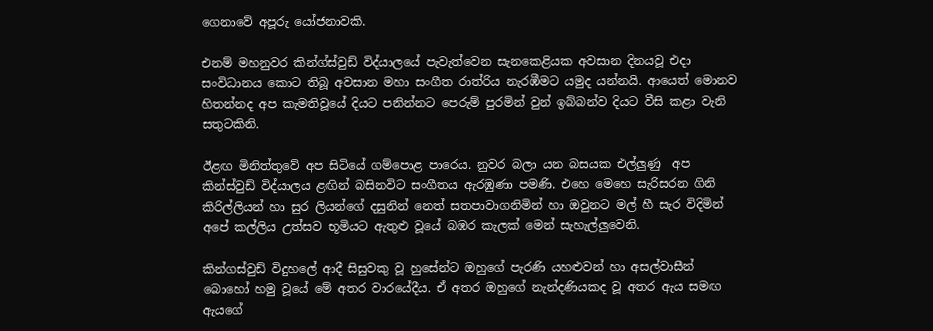ගෙනාවේ අපූරු යෝජනාවකි.

එනම් මහනුවර කින්ග්ස්වුඩ් විද්යාලයේ පැවැත්වෙන සැනකෙළියක අවසාන දිනයවූ එදා සංවිධානය කොට තිබූ අවසාන මහා සංගීත රාත්රිය නැරඹීමට යමුද යන්නයි. ආයෙත් මොනව හිතන්නද අප කැමතිවූයේ දියට පනින්නට පෙරුම් පුරමින් වුන් ඉබ්බන්ව දියට වීසි කළා වැනි සතුටකිනි.

ඊළඟ මිනිත්තුවේ අප සිටියේ ගම්පොළ පාරෙය. නුවර බලා යන බසයක එල්ලුණු  අප කින්ස්වුඩ් විද්යාලය ළඟින් බසිනවිට සංගීතය ඇරඹුණා පමණි. එහෙ මෙහෙ සැරිසරන ගිනි කිරිල්ලියන් හා සුර ලියන්ගේ දසුනින් නෙත් සතපාවාගනිමින් හා ඔවුනට මල් හී සැර විදිමින් අපේ කල්ලිය උත්සව භූමියට ඇතුළු වූයේ බඹර කැලක් මෙන් සැහැල්ලුවෙනි.

කින්ගස්වුඩ් විදුහලේ ආදී සිසුවකු වූ හුසේන්ට ඔහුගේ පැරණි යහළුවන් හා අසල්වාසීන් බොහෝ හමු වූයේ මේ අතර වාරයේදීය. ඒ අතර ඔහුගේ නැන්දණියකද වූ අතර ඇය සමඟ ඇයගේ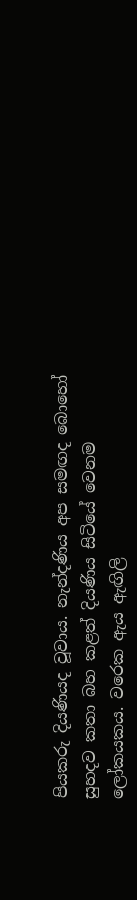පියකරු දියණියද වූවාය. නැන්දණිය අප සමඟද බොහෝ සුහදව කතා බහ කළත් දියණිය සිටියේ වෙනම ලෝකයකය. වරෙක ඇය ඇඟිලි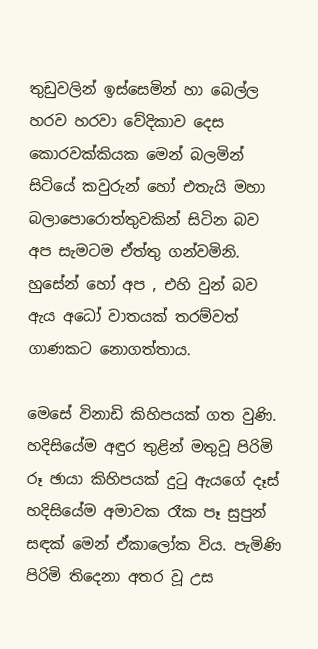තුඩුවලින් ඉස්සෙමින් හා බෙල්ල හරව හරවා වේදිකාව දෙස කොරවක්කියක මෙන් බලමින් සිටියේ කවුරුන් හෝ එතැයි මහා බලාපොරොත්තුවකින් සිටින බව අප සැමටම ඒත්තු ගන්වමිනි. හුසේන් හෝ අප , එහි වුන් බව ඇය අධෝ වාතයක් තරම්වත්  ගාණකට නොගත්තාය.

මෙසේ විනාඩි කිහිපයක් ගත වුණි. හදිසියේම අඳුර තුළින් මතුවූ පිරිමි රූ ඡායා කිහිපයක් දුටු ඇයගේ දෑස් හදිසියේම අමාවක රෑක පෑ සුපුන් සඳක් මෙන් ඒකාලෝක විය. පැමිණි පිරිමි තිදෙනා අතර වූ උස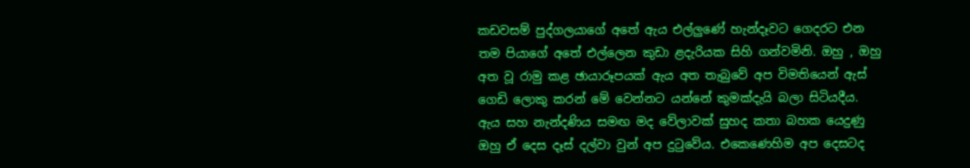කඩවසම් පුද්ගලයාගේ අතේ ඇය එල්ලුණේ හැන්දෑවට ගෙදරට එන තම පියාගේ අතේ එල්ලෙන කුඩා ළදැරියක සිහි ගන්වමිනි. ඔහු , ඔහු අත වූ රාමු කළ ඡායාරූපයක් ඇය අත තැබුවේ අප විමතියෙන් ඇස් ගෙඩි ලොකු කරන් මේ වෙන්නට යන්නේ කුමක්දැයි බලා සිටියදීය. ඇය සහ නැන්දණිය සමඟ මද වේලාවක් සුහද කතා බහක යෙදුණු ඔහු ඒ දෙස දෑස් දල්වා වුන් අප දුටුවේය. එකෙණෙහිම අප දෙසටද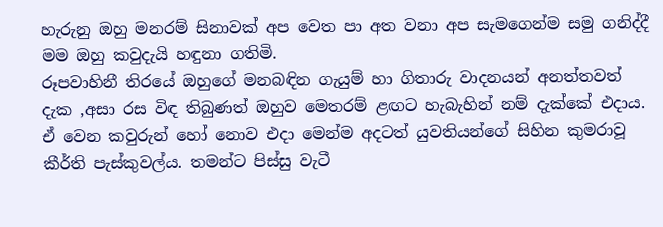හැරුනු ඔහු මනරම් සිනාවක් අප වෙත පා අත වනා අප සැමගෙන්ම සමු ගනිද්දී මම ඔහු කවුදැයි හඳුනා ගතිමි.
රූපවාහිනී තිරයේ ඔහුගේ මනබඳින ගැයුම් හා ගිතාරු වාදනයන් අනත්තවත් දැක ,අසා රස විඳ තිබුණත් ඔහුව මෙතරම් ළඟට හැබැහින් නම් දැක්කේ එදාය. ඒ වෙන කවුරුන් හෝ නොව එදා මෙන්ම අදටත් යුවතියන්ගේ සිහින කුමරාවූ කීර්ති පැස්කුවල්ය. තමන්ට පිස්සු වැටී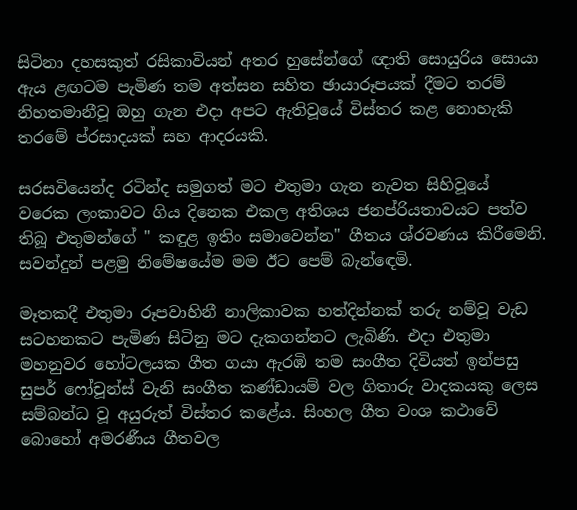සිටිනා දහසකුත් රසිකාවියන් අතර හුසේන්ගේ ඥාති සොයුරිය සොයා ඇය ළඟටම පැමිණ තම අත්සන සහිත ඡායාරූපයක් දීමට තරම් නිහතමානීවූ ඔහු ගැන එදා අපට ඇතිවූයේ විස්තර කළ නොහැකි තරමේ ප්රසාදයක් සහ ආදරයකි.

සරසවියෙන්ද රටින්ද සමුගත් මට එතුමා ගැන නැවත සිහිවූයේ වරෙක ලංකාවට ගිය දිනෙක එකල අතිශය ජනප්රියතාවයට පත්ව තිබූ එතුමන්ගේ " කඳුළ ඉතිං සමාවෙන්න" ගීතය ශ්රවණය කිරීමෙනි. සවන්දුන් පළමු නිමේෂයේම මම ඊට පෙම් බැන්ඳෙමි.

මෑතකදී එතුමා රූපවාහිනී නාලිකාවක හත්දින්නක් තරු නම්වූ වැඩ සටහනකට පැමිණ සිටිනු මට දැකගන්නට ලැබිණි. එදා එතුමා මහනුවර හෝටලයක ගීත ගයා ඇරඹි තම සංගීත දිවියත් ඉන්පසු සුපර් ෆෝචූන්ස් වැනි සංගීත කණ්ඩායම් වල ගිතාරු වාදකයකු ලෙස සම්බන්ධ වූ අයුරුත් විස්තර කළේය. සිංහල ගීත වංශ කථාවේ බොහෝ අමරණීය ගීතවල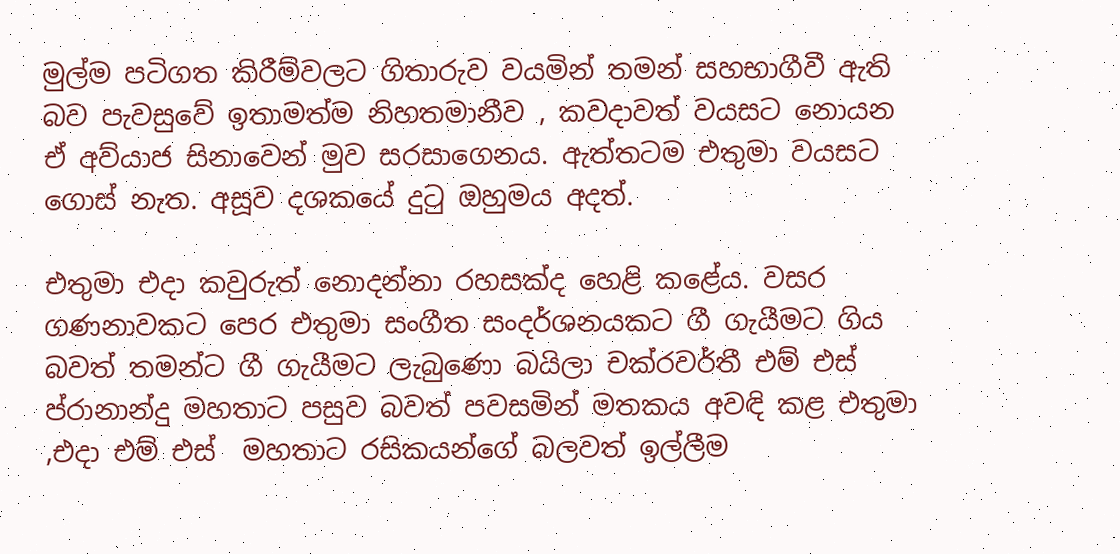මුල්ම පටිගත කිරීම්වලට ගිතාරුව වයමින් තමන් සහභාගීවී ඇති බව පැවසුවේ ඉතාමත්ම නිහතමානීව , කවදාවත් වයසට නොයන ඒ අව්යාජ සිනාවෙන් මුව සරසාගෙනය. ඇත්තටම එතුමා වයසට ගොස් නැත. අසූව දශකයේ දුටු ඔහුමය අදත්.

එතුමා එදා කවුරුත් නොදන්නා රහසක්ද හෙළි කළේය. වසර ගණනාවකට පෙර එතුමා සංගීත සංදර්ශනයකට ගී ගැයීමට ගිය බවත් තමන්ට ගී ගැයීමට ලැබුණො බයිලා චක්රවර්තී එම් එස් ප්රානාන්දු මහතාට පසුව බවත් පවසමින් මතකය අවඳි කළ එතුමා ,එදා එම් එස්  මහතාට රසිකයන්ගේ බලවත් ඉල්ලීම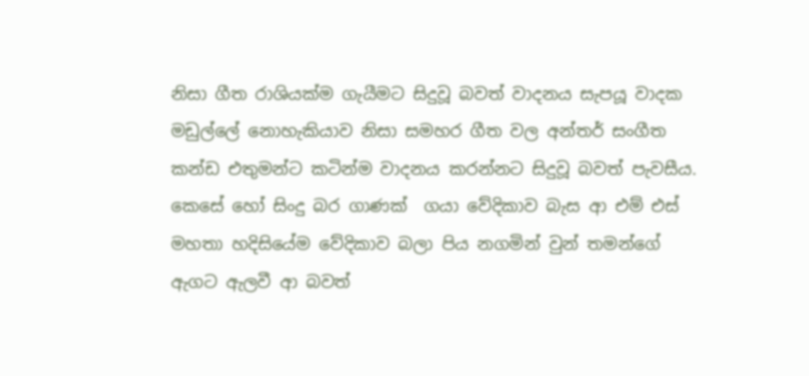නිසා ගීත රාශියක්ම ගැයීමට සිදුවූ බවත් වාදනය සැපයූ වාදක මඩුල්ලේ නොහැකියාව නිසා සමහර ගීත වල අන්තර් සංගීත කන්ඩ එතුමන්ට කටින්ම වාදනය කරන්නට සිදුවූ බවත් පැවසීය. කෙසේ හෝ සිංදු බර ගාණක්  ගයා වේදිකාව බැස ආ එම් එස් මහතා හදිසියේම වේදිකාව බලා පිය නගමින් වුන් තමන්ගේ ඇගට ඇලවී ආ බවත්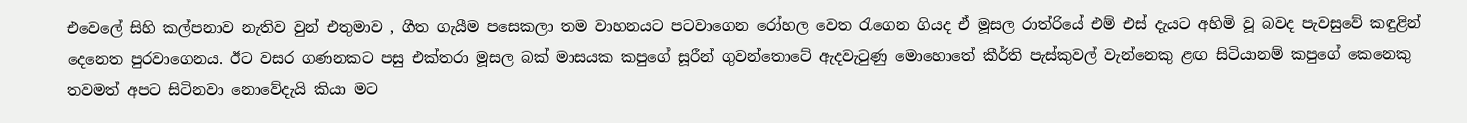එවෙලේ සිහි කල්පනාව නැතිව වුන් එතුමාව , ගීත ගැයීම පසෙකලා තම වාහනයට පටවාගෙන රෝහල වෙත රැගෙන ගියද ඒ මූසල රාත්රියේ එම් එස් දැයට අහිමි වූ බවද පැවසුවේ කඳුළින් දෙනෙත පුරවාගෙනය. ඊට වසර ගණනකට පසු එක්තරා මූසල බක් මාසයක කපුගේ සූරීන් ගුවන්තොටේ ඇදවැටුණු මොහොතේ කීර්ති පැස්කුවල් වැන්නෙකු ළඟ සිටියානම් කපුගේ කෙනෙකු තවමත් අපට සිටිනවා නොවේදැයි කියා මට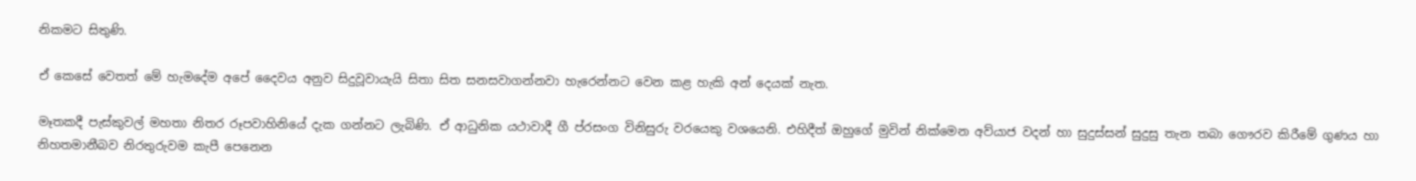නිකමට සිතුණි.

ඒ කෙසේ වෙතත් මේ හැමදේම අපේ දෛවය අනුව සිදුවූවායැයි සිතා සිත සනසවාගන්නවා හැරෙන්නට වෙන කළ හැකි අන් දෙයක් නැත.

මෑතකදී පැස්කුවල් මහතා නිතර රූපවාහිනියේ දැක ගන්නට ලැබිණි. ඒ ආධුනික යථාවාදී ගී ප්රසංග විනිසුරු වරයෙකු වශයෙනි. එහිදීත් ඔහුගේ මුවින් නික්මෙන අව්යාජ වදන් හා සුදුස්සන් සුදුසු තැන තබා ගෞරව කිරීමේ ගුණය හා නිහතමානීබව නිරතුරුවම කැපී පෙනෙන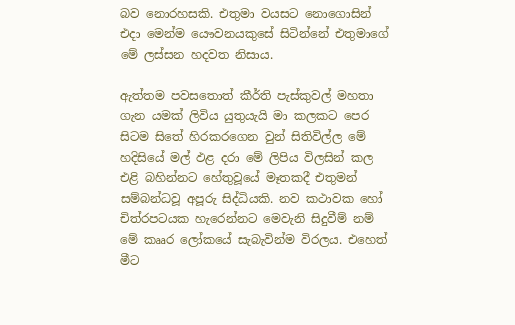බව නොරහසකි. එතුමා වයසට නොගොසින් එදා මෙන්ම යෞවනයකුසේ සිටින්නේ එතුමාගේ මේ ලස්සන හදවත නිසාය.

ඇත්තම පවසතොත් කීර්ති පැස්කුවල් මහතා ගැන යමක් ලිවිය යුතුයැයි මා කලකට පෙර සිටම සිතේ හිරකරගෙන වුන් සිතිවිල්ල මේ හදිසියේ මල් ඵළ දරා මේ ලිපිය විලසින් කල එළි බහින්නට හේතුවූයේ මෑතකදී එතුමන් සම්බන්ධවූ අපූරු සිද්ධියකි. නව කථාවක හෝ චිත්රපටයක හැරෙන්නට මෙවැනි සිදුවීම් නම් මේ කෲර ලෝකයේ සැබැවින්ම විරලය. එහෙත් මීට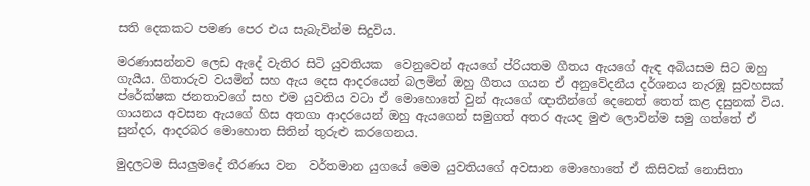සති දෙකකට පමණ පෙර එය සැබැවින්ම සිදුවිය.

මරණාසන්නව ලෙඩ ඇදේ වැතිර සිටි යුවතියක  වෙනුවෙන් ඇයගේ ප්රියතම ගීතය ඇයගේ ඇඳ අබියසම සිට ඔහු ගැයීය. ගිතාරුව වයමින් සහ ඇය දෙස ආදරයෙන් බලමින් ඔහු ගීතය ගයන ඒ අනුවේදනීය දර්ශනය නැරඹූ සුවහසක් ප්රේක්ෂක ජනතාවගේ සහ එම යුවතිය වටා ඒ මොහොතේ වුන් ඇයගේ ඥාතීන්ගේ දෙනෙත් තෙත් කළ දසුනක් විය. ගායනය අවසන ඇයගේ හිස අතගා ආදරයෙන් ඔහු ඇයගෙන් සමුගත් අතර ඇයද මුළු ලොවින්ම සමු ගත්තේ ඒ සුන්දර, ආදරබර මොහොත සිතින් තුරුළු කරගෙනය.

මුදලටම සියලුමදේ තීරණය වන  වර්තමාන යුගයේ මෙම යුවතියගේ අවසාන මොහොතේ ඒ කිසිවක් නොසිතා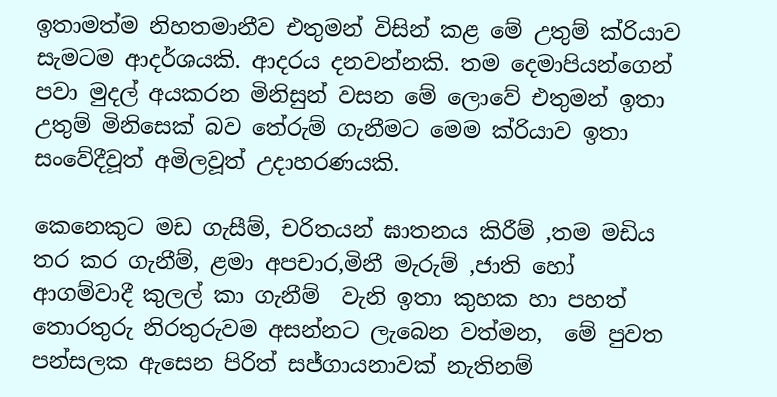ඉතාමත්ම නිහතමානීව එතුමන් විසින් කළ මේ උතුම් ක්රියාව සැමටම ආදර්ශයකි. ආදරය දනවන්නකි. තම දෙමාපියන්ගෙන් පවා මුදල් අයකරන මිනිසුන් වසන මේ ලොවේ එතුමන් ඉතා උතුම් මිනිසෙක් බව තේරුම් ගැනීමට මෙම ක්රියාව ඉතා සංවේදීවූත් අමිලවූත් උදාහරණයකි.

කෙනෙකුට මඩ ගැසීම්, චරිතයන් ඝාතනය කිරීම් ,තම මඩිය තර කර ගැනීම්, ළමා අපචාර,මිනී මැරුම් ,ජාති හෝ ආගම්වාදී කුලල් කා ගැනීම්  වැනි ඉතා කුහක හා පහත් තොරතුරු නිරතුරුවම අසන්නට ලැබෙන වත්මන,  මේ පුවත පන්සලක ඇසෙන පිරිත් සජ්ගායනාවක් නැතිනම්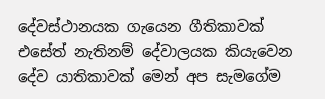දේවස්ථානයක ගැයෙන ගීතිකාවක් එසේත් නැතිනම් දේවාලයක කියැවෙන දේව යාතිකාවක් මෙන් අප සැමගේම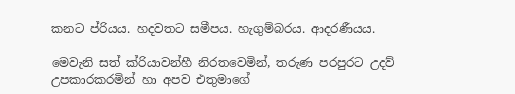කනට ප්රියය. හදවතට සමීපය. හැගුම්බරය. ආදරණීයය.

මෙවැනි සත් ක්රියාවන්හී නිරතවෙමින්, තරුණ පරපුරට උදව් උපකාරකරමින් හා අපව එතුමාගේ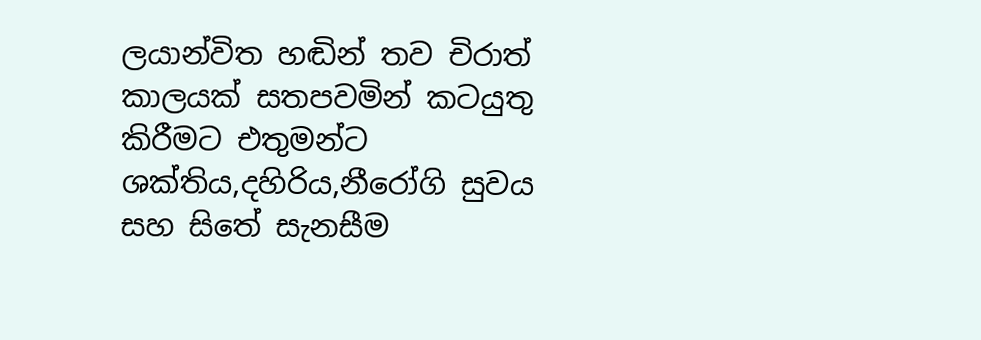ලයාන්විත හඬින් තව චිරාත් කාලයක් සතපවමින් කටයුතු කිරීමට එතුමන්ට ශක්තිය,දහිරිය,නීරෝගි සුවය සහ සිතේ සැනසීම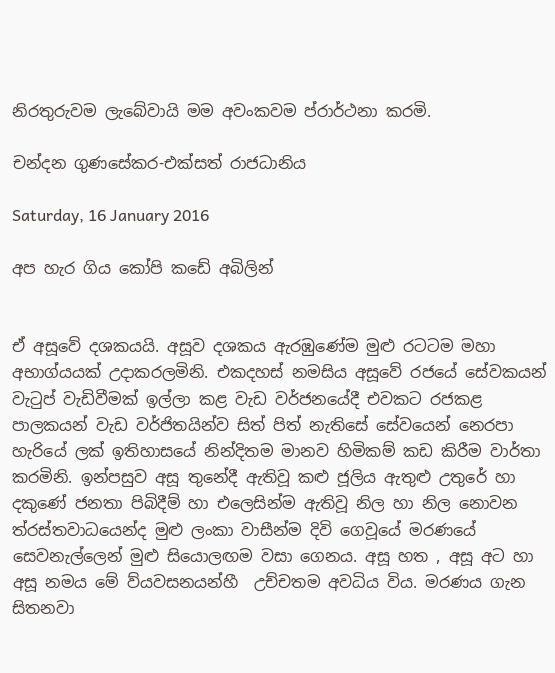නිරතුරුවම ලැබේවායි මම අවංකවම ප්රාර්ථනා කරමි.

චන්දන ගුණසේකර-එක්සත් රාජධානිය

Saturday, 16 January 2016

අප හැර ගිය කෝපි කඩේ අබිලින්


ඒ අසූවේ දශකයයි. අසූව දශකය ඇරඹුණේම මුළු රටටම මහා අභාග්යයක් උදාකරලමිනි. එකදහස් නමසිය අසූවේ රජයේ සේවකයන් වැටුප් වැඩිවීමක් ඉල්ලා කළ වැඩ වර්ජනයේදී එවකට රජකළ පාලකයන් වැඩ වර්ජිතයින්ව සිත් පිත් නැතිසේ සේවයෙන් නෙරපා හැරියේ ලක් ඉතිහාසයේ නින්දිතම මානව හිමිකම් කඩ කිරීම වාර්තා කරමිනි. ඉන්පසුව අසූ තුනේදී ඇතිවූ කළු ජූලිය ඇතුළු උතුරේ හා දකුණේ ජනතා පිබිදීම් හා එලෙසින්ම ඇතිවූ නිල හා නිල නොවන ත්රස්තවාධයෙන්ද මුළු ලංකා වාසීන්ම දිවි ගෙවූයේ මරණයේ සෙවනැල්ලෙන් මුළු සියොලඟම වසා ගෙනය. අසූ හත , අසූ අට හා අසූ නමය මේ ව්යවසනයන්හී  උච්චතම අවධිය විය. මරණය ගැන සිතනවා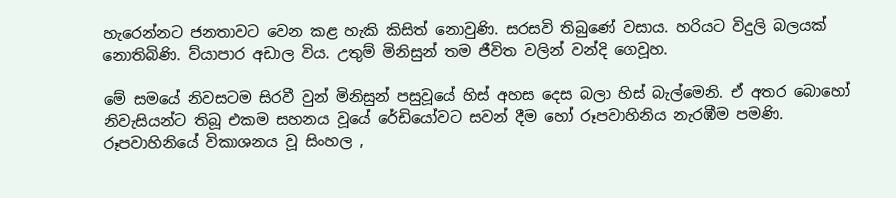හැරෙන්නට ජනතාවට වෙන කළ හැකි කිසිත් නොවුණි. සරසවි තිබුණේ වසාය. හරියට විදුලි බලයක් නොතිබිණි. ව්යාපාර අඩාල විය. උතුම් මිනිසුන් තම ජීවිත වලින් වන්දි ගෙවූහ.

මේ සමයේ නිවසටම සිරවී වුන් මිනිසුන් පසුවූයේ හිස් අහස දෙස බලා හිස් බැල්මෙනි. ඒ අතර බොහෝ නිවැසියන්ට තිබූ එකම සහනය වූයේ රේඩියෝවට සවන් දීම හෝ රූපවාහිනිය නැරඹීම පමණි. රූපවාහිනියේ විකාශනය වූ සිංහල ,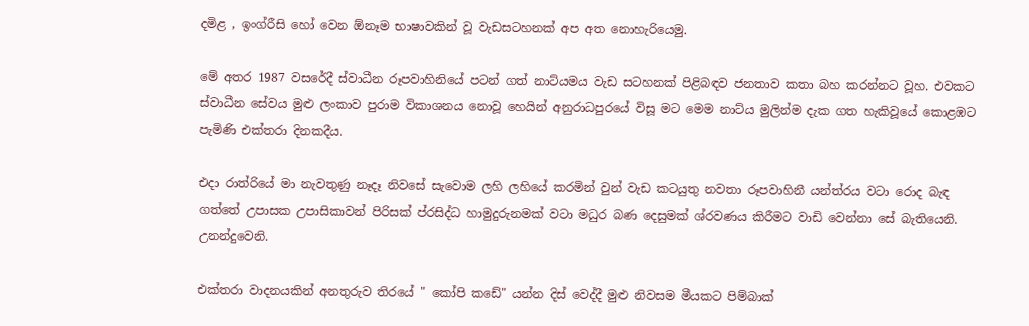දමිළ , ඉංග්රීසි හෝ වෙන ඕනෑම භාෂාවකින් වූ වැඩසටහනක් අප අත නොහැරියෙමු.

මේ අතර 1987 වසරේදී ස්වාධීන රූපවාහිනියේ පටන් ගත් නාට්යමය වැඩ සටහනක් පිළිබඳව ජනතාව කතා බහ කරන්නට වූහ. එවකට ස්වාධීන සේවය මුළු ලංකාව පුරාම විකාශනය නොවූ හෙයින් අනුරාධපුරයේ විසූ මට මෙම නාට්ය මුලින්ම දැක ගත හැකිවූයේ කොළඹට පැමිණි එක්තරා දිනකදීය.

එදා රාත්රියේ මා නැවතුණු නෑදෑ නිවසේ සැවොම ලහි ලහියේ කරමින් වුන් වැඩ කටයුතු නවතා රූපවාහිනී යන්ත්රය වටා රොද බැඳ ගත්තේ උපාසක උපාසිකාවන් පිරිසක් ප්රසිද්ධ හාමුදුරුනමක් වටා මධුර බණ දෙසුමක් ශ්රවණය කිරීමට වාඩි වෙන්නා සේ බැතියෙනි. උනන්දුවෙනි.

එක්තරා වාදනයකින් අනතුරුව තිරයේ " කෝපි කඩේ" යන්න දිස් වෙද්දී මුළු නිවසම මීයකට පිම්බාක්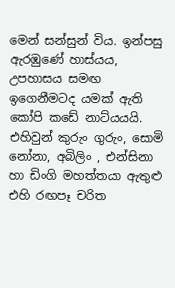මෙන් සන්සුන් විය. ඉන්පසු ඇරඹුණේ හාස්යය, උපහාසය සමඟ ඉගෙනීමටද යමක් ඇති කෝපි කඩේ නාට්යයයි. එහිවුන් කුරුං ගුරුං, සොමි නෝනා, අබිලිං , එන්සිනා හා ඩිංගි මහත්තයා ඇතුළු එහි රඟපෑ චරිත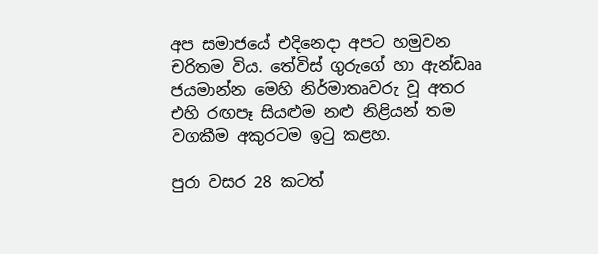අප සමාජයේ එදිනෙදා අපට හමුවන චරිතම විය. තේවිස් ගුරුගේ හා ඇන්ඩෲ ජයමාන්න මෙහි නිර්මාතෘවරු වූ අතර එහි රඟපෑ සියළුම නළු නිළියන් තම වගකීම අකුරටම ඉටු කළහ.

පුරා වසර 28 කටත්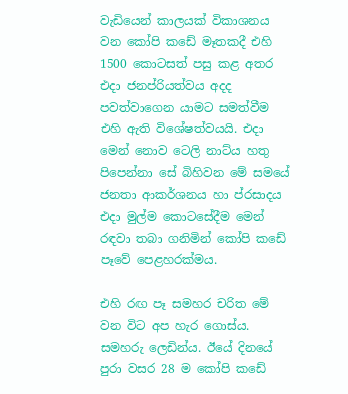වැඩියෙන් කාලයක් විකාශනය වන කෝපි කඩේ මෑතකදී එහි 1500 කොටසත් පසු කළ අතර එදා ජනප්රියත්වය අදද පවත්වාගෙන යාමට සමත්වීම එහි ඇති විශේෂත්වයයි. එදා මෙන් නොව ටෙලි නාට්ය හතු පිපෙන්නා සේ බිහිවන මේ සමයේ ජනතා ආකර්ශනය හා ප්රසාදය එදා මුල්ම කොටසේදීම මෙන් රඳවා තබා ගනිමින් කෝපි කඩේ පෑවේ පෙළහරක්මය.

එහි රඟ පෑ සමහර චරිත මේ වන විට අප හැර ගොස්ය. සමහරු ලෙඩින්ය. ඊයේ දිනයේ පුරා වසර 28 ම කෝපි කඩේ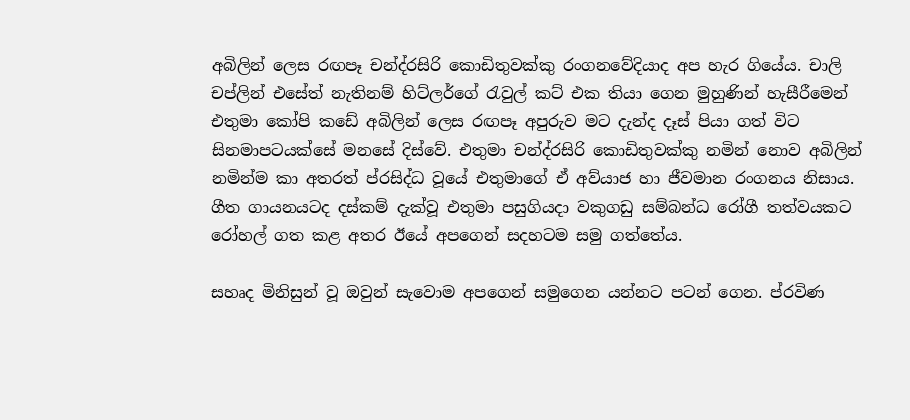අබිලින් ලෙස රඟපෑ චන්ද්රසිරි කොඩිතුවක්කු රංගනවේදියාද අප හැර ගියේය. චාලි චප්ලින් එසේත් නැතිනම් හිට්ලර්ගේ රැවුල් කට් එක තියා ගෙන මුහුණින් හැසීරීමෙන් එතුමා කෝපි කඩේ අබිලින් ලෙස රඟපෑ අපුරුව මට දැන්ද දෑස් පියා ගත් විට සිනමාපටයක්සේ මනසේ දිස්වේ. එතුමා චන්ද්රසිරි කොඩිතුවක්කු නමින් නොව අබිලින් නමින්ම කා අතරත් ප්රසිද්ධ වූයේ එතුමාගේ ඒ අව්යාජ හා ජීවමාන රංගනය නිසාය. ගීත ගායනයටද දස්කම් දැක්වූ එතුමා පසුගියදා වකුගඩු සම්බන්ධ රෝගී තත්වයකට රෝහල් ගත කළ අතර ඊයේ අපගෙන් සදහටම සමු ගත්තේය.

සහෘද මිනිසුන් වූ ඔවුන් සැවොම අපගෙන් සමුගෙන යන්නට පටන් ගෙන. ප්රවිණ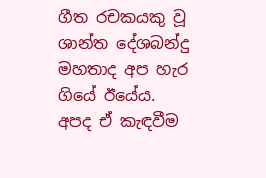ගීත රචකයකු වූ ශාන්ත දේශබන්දු මහතාද අප හැර ගියේ ඊයේය. අපද ඒ කැඳවීම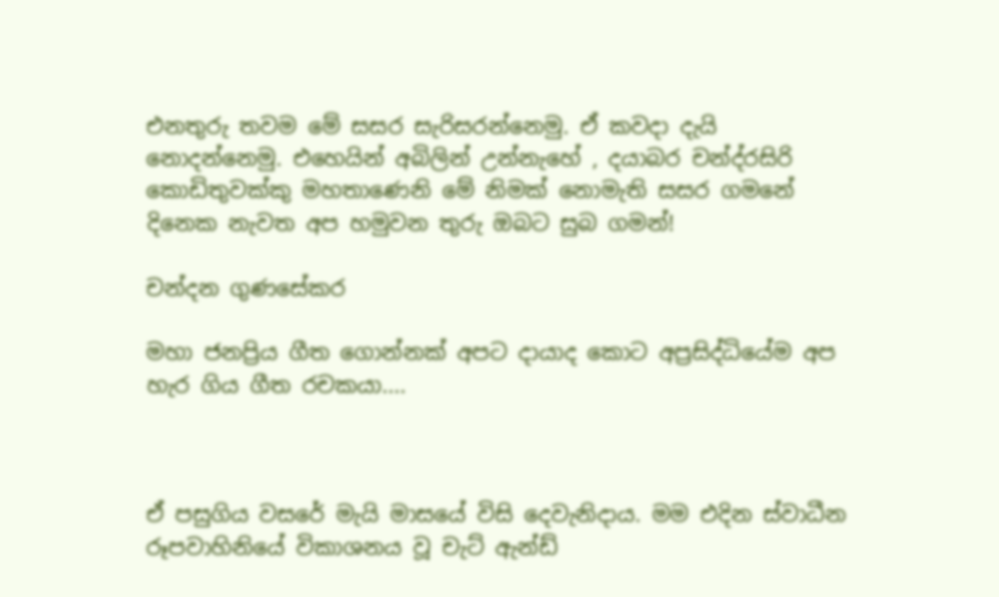එනතුරු තවම මේ සසර සැරිසරන්නෙමු. ඒ කවදා දැයි නොදන්නෙමු. එහෙයින් අබිලින් උන්නැහේ , දයාබර චන්ද්රසිරි කොඩිතුවක්කු මහතාණෙනි මේ නිමක් නොමැති සසර ගමනේ දිනෙක නැවත අප හමුවන තුරු ඔබට සුබ ගමන්!

චන්දන ගුණසේකර

මහා ජනප්‍රිය ගීත ගොන්නක් අපට දායාද කොට අප්‍රසිද්ධියේම අප හැර ගිය ගීත රචකයා....



ඒ පසුගිය වසරේ මැයි මාසයේ විසි දෙවැනිදාය. මම එදින ස්වාධීන රූපවාහිනියේ විකාශනය වූ චැට් ඇන්ඩ්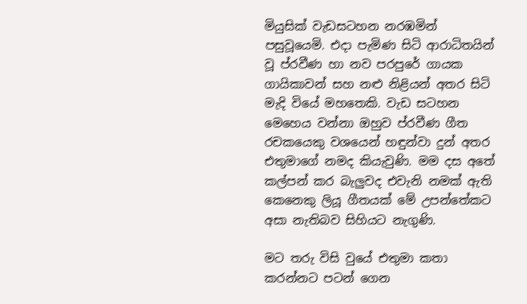මියුසික් වැඩසටහන නරඹමින් පසුවූයෙමි. එදා පැමිණ සිටි ආරාධිතයින් වූ ප්රවීණ හා නව පරපුරේ ගායක ගායිකාවන් සහ නළු නිළියන් අතර සිටි මැදි වියේ මහතෙකි. වැඩ සටහන මෙහෙය වන්නා ඔහුව ප්රවීණ ගීත රචකයෙකු වශයෙන් හඳුන්වා දුන් අතර එතුමාගේ නමද කියැවුණි. මම දස අතේ කල්පන් කර බැලුවද එවැනි නමක් ඇති කෙනෙකු ලියූ ගීතයක් මේ උපන්තේකට අසා නැතිබව සිහියට නැගුණි.

මට තරු විසි වුයේ එතුමා කතා කරන්නට පටන් ගෙන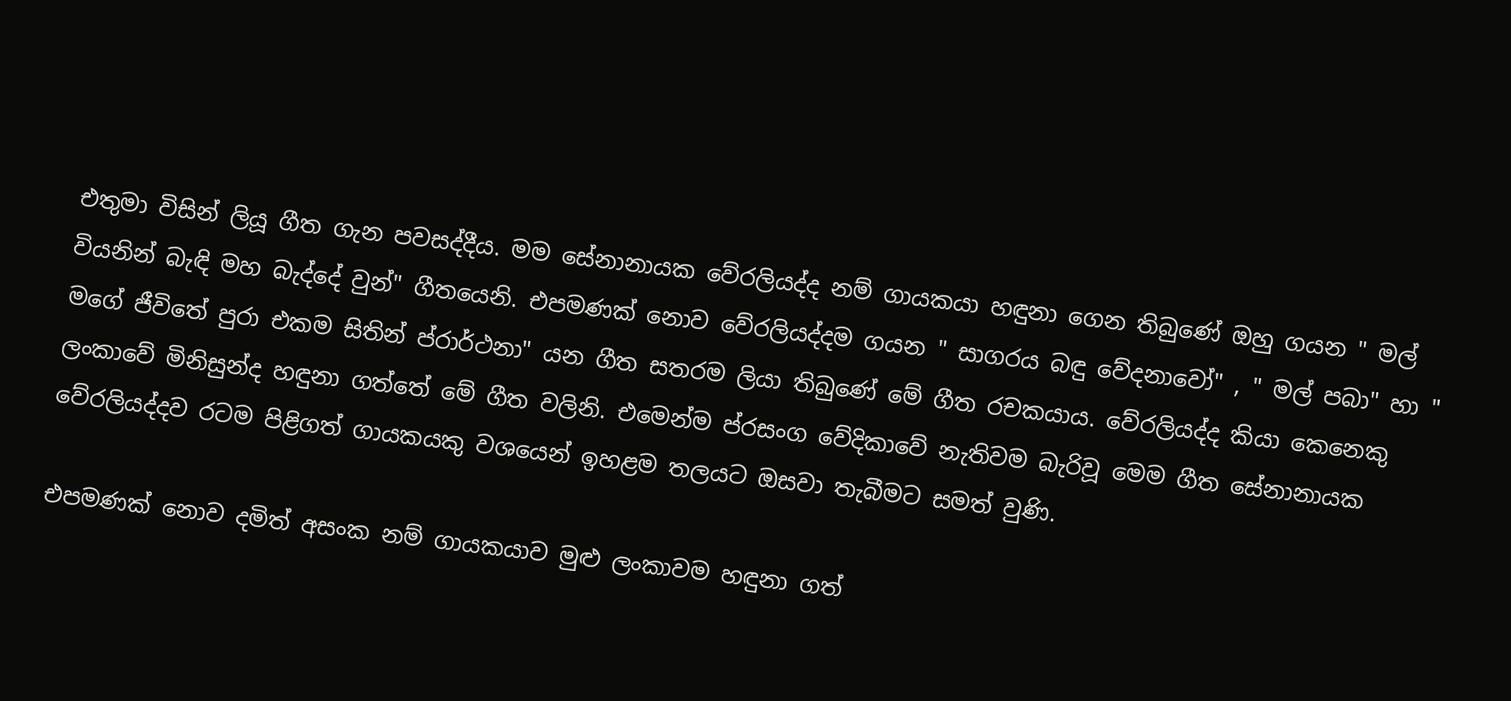එතුමා විසින් ලියූ ගීත ගැන පවසද්දීය. මම සේනානායක වේරලියද්ද නම් ගායකයා හඳුනා ගෙන තිබුණේ ඔහු ගයන " මල් වියනින් බැඳි මහ බැද්දේ වුන්" ගීතයෙනි. එපමණක් නොව වේරලියද්දම ගයන " සාගරය බඳු වේදනාවෝ" , " මල් පබා" හා " මගේ ජීවිතේ පුරා එකම සිතින් ප්රාර්ථනා" යන ගීත සතරම ලියා තිබුණේ මේ ගීත රචකයාය. වේරලියද්ද කියා කෙනෙකු ලංකාවේ මිනිසුන්ද හඳුනා ගත්තේ මේ ගීත වලිනි. එමෙන්ම ප්රසංග වේදිකාවේ නැතිවම බැරිවූ මෙම ගීත සේනානායක වේරලියද්දව රටම පිළිගත් ගායකයකු වශයෙන් ඉහළම තලයට ඔසවා තැබීමට සමත් වුණි.

එපමණක් නොව දමිත් අසංක නම් ගායකයාව මුළු ලංකාවම හඳුනා ගත්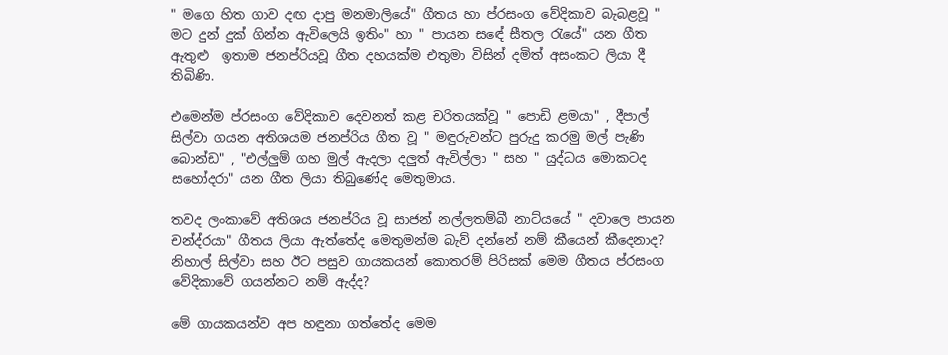" මගෙ හිත ගාව දඟ දාපු මනමාලියේ" ගීතය හා ප්රසංග වේදිකාව බැබළවූ " මට දුන් දුක් ගින්න ඇවිලෙයි ඉතිං" හා " පායන සඳේ සීතල රැයේ" යන ගීත ඇතුළු  ඉතාම ජනප්රියවූ ගීත දහයක්ම එතුමා විසින් දමිත් අසංකට ලියා දී තිබිණි.

එමෙන්ම ප්රසංග වේදිකාව දෙවනත් කළ චරිතයක්වූ " පොඩි ළමයා" , දීපාල් සිල්වා ගයන අතිශයම ජනප්රිය ගීත වූ " මඳුරුවන්ට පුරුදු කරමු මල් පැණි බොන්ඩ" , "එල්ලුම් ගහ මුල් ඇදලා දලුත් ඇවිල්ලා " සහ " යුද්ධය මොකටද සහෝදරා" යන ගීත ලියා තිබුණේද මෙතුමාය.

තවද ලංකාවේ අතිශය ජනප්රිය වූ සාජන් නල්ලතම්බී නාට්යයේ " දවාලෙ පායන චන්ද්රයා" ගීතය ලියා ඇත්තේද මෙතුමන්ම බැව් දන්නේ නම් කීයෙන් කීදෙනාද? නිහාල් සිල්වා සහ ඊට පසුව ගායකයන් කොතරම් පිරිසක් මෙම ගීතය ප්රසංග වේදිකාවේ ගයන්නට නම් ඇද්ද?

මේ ගායකයන්ව අප හඳුනා ගත්තේද මෙම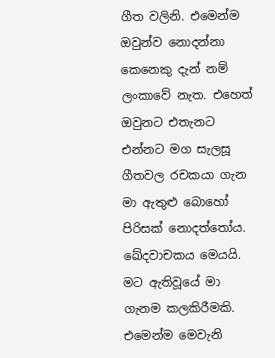ගීත වලිනි. එමෙන්ම ඔවුන්ව නොදන්නා කෙනෙකු දැන් නම් ලංකාවේ නැත. එහෙත් ඔවුනට එතැනට එන්නට මග සැලසූ ගීතවල රචකයා ගැන මා ඇතුළු බොහෝ පිරිසක් නොදත්තෝය. ඛේදවාචකය මෙයයි. මට ඇතිවූයේ මා ගැනම කලකිරීමකි. එමෙන්ම මෙවැනි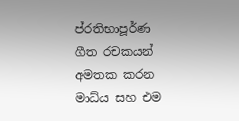ප්රතිභාපූර්ණ ගීත රචකයන් අමතක කරන මාධ්ය සහ එම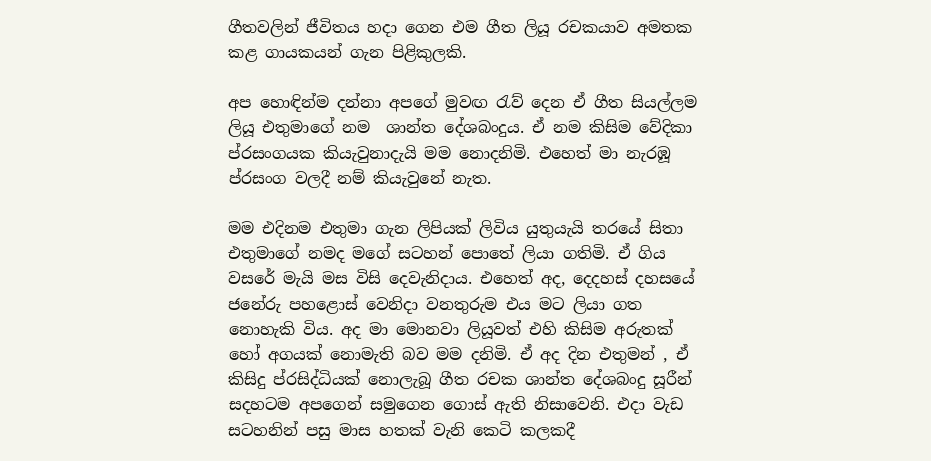ගීතවලින් ජීවිතය හදා ගෙන එම ගීත ලියූ රචකයාව අමතක කළ ගායකයන් ගැන පිළිකුලකි.

අප හොඳින්ම දන්නා අපගේ මුවඟ රැව් දෙන ඒ ගීත සියල්ලම ලියූ එතුමාගේ නම  ශාන්ත දේශබංදුය. ඒ නම කිසිම වේදිකා ප්රසංගයක කියැවුනාදැයි මම නොදනිමි. එහෙත් මා නැරඹූ ප්රසංග වලදී නම් කියැවුනේ නැත.

මම එදිනම එතුමා ගැන ලිපියක් ලිවිය යුතුයැයි තරයේ සිතා එතුමාගේ නමද මගේ සටහන් පොතේ ලියා ගතිමි. ඒ ගිය වසරේ මැයි මස විසි දෙවැනිදාය. එහෙත් අද, දෙදහස් දහසයේ ජනේරු පහළොස් වෙනිදා වනතුරුම එය මට ලියා ගත නොහැකි විය. අද මා මොනවා ලියූවත් එහි කිසිම අරුතක් හෝ අගයක් නොමැති බව මම දනිමි. ඒ අද දින එතුමන් , ඒ කිසිදු ප්රසිද්ධියක් නොලැබූ ගීත රචක ශාන්ත දේශබංදු සූරීන් සදහටම අපගෙන් සමුගෙන ගොස් ඇති නිසාවෙනි. එදා වැඩ සටහනින් පසු මාස හතක් වැනි කෙටි කලකදී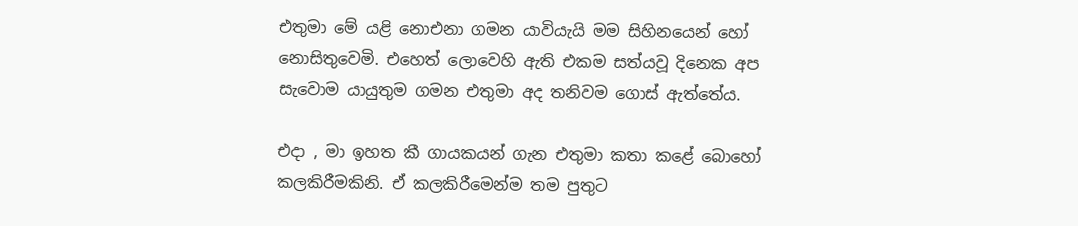එතුමා මේ යළි නොඑනා ගමන යාවියැයි මම සිහිනයෙන් හෝ නොසිතුවෙමි. එහෙත් ලොවෙහි ඇති එකම සත්යවූ දිනෙක අප සැවොම යායුතුම ගමන එතුමා අද තනිවම ගොස් ඇත්තේය.

එදා , මා ඉහත කී ගායකයන් ගැන එතුමා කතා කළේ බොහෝ කලකිරීමකිනි. ඒ කලකිරීමෙන්ම තම පුතුට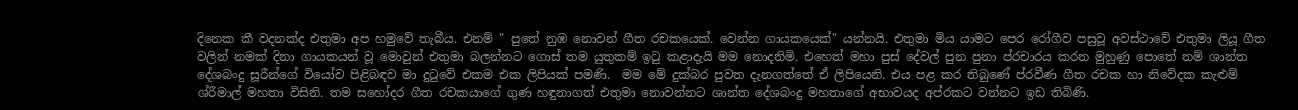දිනෙක කී වදනක්ද එතුමා අප හමුවේ තැබීය. එනම් " පුතේ නුඹ නොවන් ගීත රචකයෙක්. වෙන්න ගායකයෙක්" යන්නයි. එතුමා මිය යාමට පෙර රෝගීව පසුවූ අවස්ථාවේ එතුමා ලියූ ගීත වලින් නමක් දිනා ගායකයන් වූ මොවුන් එතුමා බලන්නට ගොස් තම යුතුකම් ඉටු කළාදැයි මම නොදනිමි. එහෙත් මහා පුස් දේවල් පුන පුනා ප්රචාරය කරන මුහුණු පොතේ නම් ශාන්ත දේශබංදු සූරීන්ගේ වියෝව පිළිබඳව මා දුටුවේ එකම එක ලිපියක් පමණි.  මම මේ දුක්බර පුවත දැනගත්තේ ඒ ලිපියෙනි. එය පළ කර තිබුණේ ප්රවීණ ගීත රචක හා නිවේදක කැළුම් ශ්රීමාල් මහතා විසිනි. තම සහෝදර ගීත රචකයාගේ ගුණ හඳුනාගත් එතුමා නොවන්නට ශාන්ත දේශබංදු මහතාගේ අභාවයද අප්රකට වන්නට ඉඩ තිබිණි.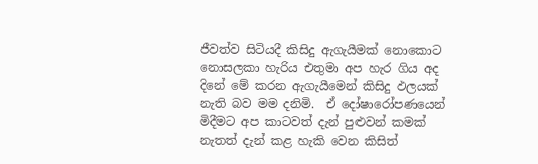ජීවත්ව සිටියදී කිසිදු ඇගැයීමක් නොකොට නොසලකා හැරිය එතුමා අප හැර ගිය අද දිනේ මේ කරන ඇගැයීමෙන් කිසිදු ඵලයක් නැති බව මම දනිමි.  ඒ දෝෂාරෝපණයෙන් මිදීමට අප කාටවත් දැන් පුළුවන් කමක් නැතත් දැන් කළ හැකි වෙන කිසිත්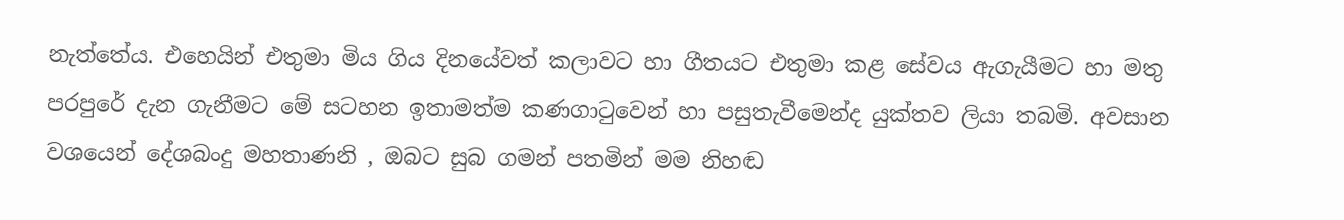නැත්තේය. එහෙයින් එතුමා මිය ගිය දිනයේවත් කලාවට හා ගීතයට එතුමා කළ සේවය ඇගැයීමට හා මතු පරපුරේ දැන ගැනීමට මේ සටහන ඉතාමත්ම කණගාටුවෙන් හා පසුතැවීමෙන්ද යුක්තව ලියා තබමි. අවසාන වශයෙන් දේශබංදු මහතාණනි , ඔබට සුබ ගමන් පතමින් මම නිහඬ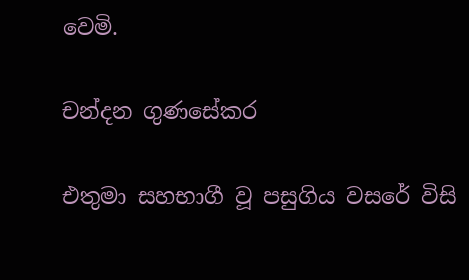වෙමි.

චන්දන ගුණසේකර

එතුමා සහභාගී වූ පසුගිය වසරේ විසි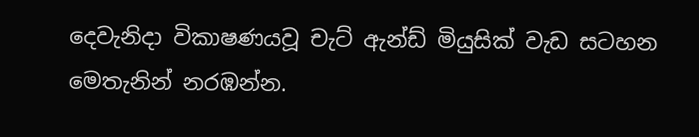දෙවැනිදා විකාෂණයවූ චැට් ඇන්ඩ් මියුසික් වැඩ සටහන මෙතැනින් නරඹන්න.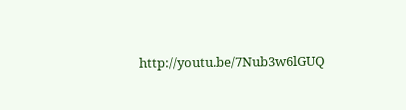http://youtu.be/7Nub3w6lGUQ